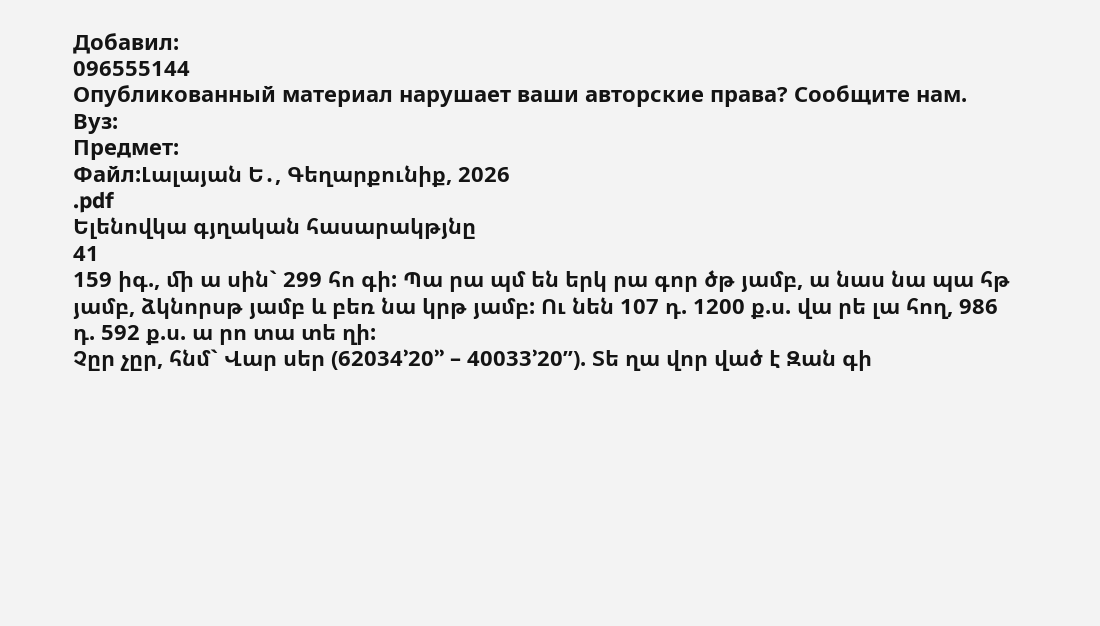Добавил:
096555144
Опубликованный материал нарушает ваши авторские права? Сообщите нам.
Вуз:
Предмет:
Файл:Լալայան Ե․, Գեղարքունիք, 2026
.pdf
Ելենովկա գյղական հասարակթյնը
41
159 իգ., ﬕ ա սին` 299 հո գի: Պա րա պմ են երկ րա գոր ծթ յամբ, ա նաս նա պա հթ յամբ, ձկնորսթ յամբ և բեռ նա կրթ յամբ: Ու նեն 107 դ. 1200 ք.ս. վա րե լա հող, 986 դ. 592 ք.ս. ա րո տա տե ղի:
Չըր չըր, հնմ` Վար սեր (62034’20’’ – 40033’20”). Տե ղա վոր ված է Զան գի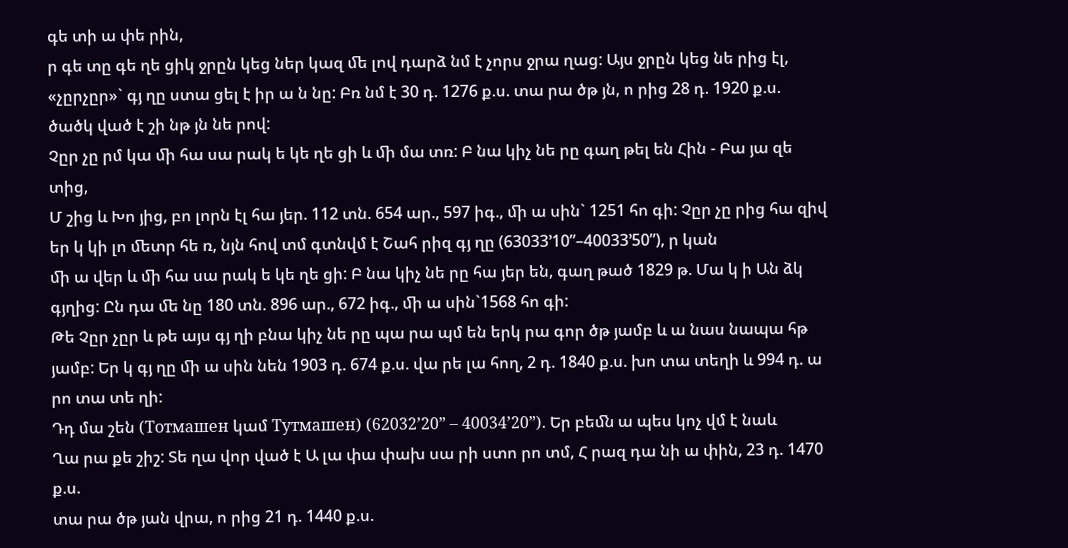գե տի ա փե րին,
ր գե տը գե ղե ցիկ ջրըն կեց ներ կազ ﬔ լով դարձ նմ է չորս ջրա ղաց: Այս ջրըն կեց նե րից էլ, «չըրչըր»` գյ ղը ստա ցել է իր ա ն նը: Բռ նմ է 30 դ. 1276 ք.ս. տա րա ծթ յն, ո րից 28 դ. 1920 ք.ս.
ծածկ ված է շի նթ յն նե րով:
Չըր չը րմ կա ﬕ հա սա րակ ե կե ղե ցի և ﬕ մա տռ: Բ նա կիչ նե րը գաղ թել են Հին - Բա յա զե տից,
Մ շից և Խո յից, բո լորն էլ հա յեր. 112 տն. 654 ար., 597 իգ., ﬕ ա սին` 1251 հո գի: Չըր չը րից հա զիվ
եր կ կի լո ﬔտր հե ռ, նյն հով տմ գտնվմ է Շահ րիզ գյ ղը (63033’10”–40033’50”), ր կան
ﬕ ա վեր և ﬕ հա սա րակ ե կե ղե ցի: Բ նա կիչ նե րը հա յեր են, գաղ թած 1829 թ. Մա կ ի Ան ձկ գյղից: Ըն դա ﬔ նը 180 տն. 896 ար., 672 իգ., ﬕ ա սին`1568 հո գի:
Թե Չըր չըր և թե այս գյ ղի բնա կիչ նե րը պա րա պմ են երկ րա գոր ծթ յամբ և ա նաս նապա հթ յամբ: Եր կ գյ ղը ﬕ ա սին նեն 1903 դ. 674 ք.ս. վա րե լա հող, 2 դ. 1840 ք.ս. խո տա տեղի և 994 դ. ա րո տա տե ղի:
Դդ մա շեն (Тотмашен կամ Тутмашен) (62032’20” – 40034’20”). Եր բեﬓ ա պես կոչ վմ է նաև
Ղա րա քե շիշ: Տե ղա վոր ված է Ա լա փա փախ սա րի ստո րո տմ, Հ րազ դա նի ա փին, 23 դ. 1470 ք.ս.
տա րա ծթ յան վրա, ո րից 21 դ. 1440 ք.ս.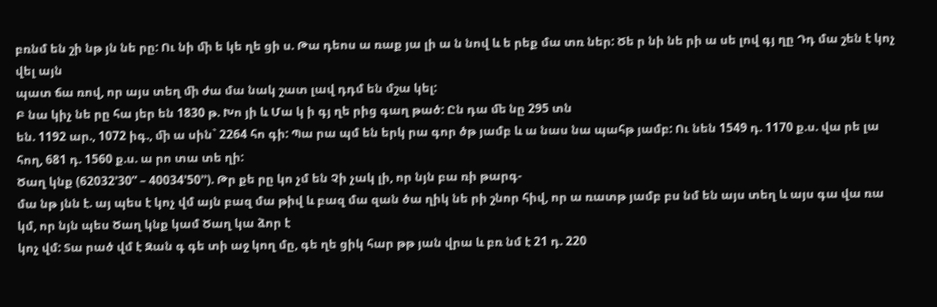բռնմ են շի նթ յն նե րը: Ու նի ﬕ ե կե ղե ցի ս. Թա դեոս ա ռաք յա լի ա ն նով և ե րեք մա տռ ներ: Ծե ր նի նե րի ա սե լով գյ ղը Դդ մա շեն է կոչ վել այն
պատ ճա ռով, որ այս տեղ ﬕ ժա մա նակ շատ լավ դդմ են մշա կել:
Բ նա կիչ նե րը հա յեր են 1830 թ. Խո յի և Մա կ ի գյ ղե րից գաղ թած: Ըն դա ﬔ նը 295 տն
են. 1192 ար., 1072 իգ., ﬕ ա սին` 2264 հո գի: Պա րա պմ են երկ րա գոր ծթ յամբ և ա նաս նա պահթ յամբ: Ու նեն 1549 դ. 1170 ք.ս. վա րե լա հող, 681 դ. 1560 ք.ս. ա րո տա տե ղի:
Ծաղ կնք (62032’30” – 40034’50’’). Թր քե րը կո չմ են Չի չակ լի, որ նյն բա ռի թարգ-
մա նթ յնն է. այ պես է կոչ վմ այն բազ մա թիվ և բազ մա զան ծա ղիկ նե րի շնոր հիվ, որ ա ռատթ յամբ բս նմ են այս տեղ և այս գա վա ռա կմ, որ նյն պես Ծաղ կնք կամ Ծաղ կա ձոր է
կոչ վմ: Տա րած վմ է Զան գ գե տի աջ կող մը, գե ղե ցիկ հար թթ յան վրա և բռ նմ է 21 դ. 220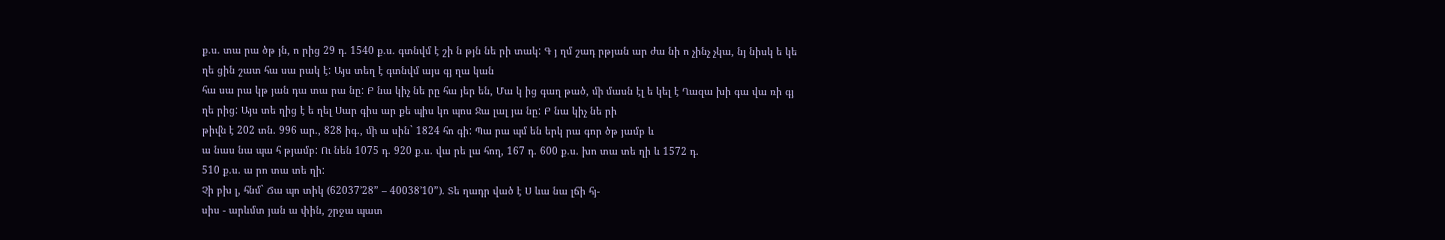ք.ս. տա րա ծթ յն, ո րից 29 դ. 1540 ք.ս. գտնվմ է շի ն թյն նե րի տակ: Գ յ ղմ շադ րթյան ար ժա նի ո չինչ չկա, նյ նիսկ ե կե ղե ցին շատ հա սա րակ է: Այս տեղ է գտնվմ այս գյ ղա կան
հա սա րա կթ յան դա տա րա նը: Բ նա կիչ նե րը հա յեր են, Մա կ ից գաղ թած, ﬕ մասն էլ ե կել է Ղազա խի գա վա ռի գյ ղե րից: Այս տե ղից է ե ղել Սար գիս ար քե պիս կո պոս Ջա լալ յա նը: Բ նա կիչ նե րի
թիﬖ է 202 տն. 996 ար., 828 իգ., ﬕ ա սին` 1824 հո գի: Պա րա պմ են երկ րա գոր ծթ յամբ և
ա նաս նա պա հ թյամբ: Ու նեն 1075 դ. 920 ք.ս. վա րե լա հող, 167 դ. 600 ք.ս. խո տա տե ղի և 1572 դ.
510 ք.ս. ա րո տա տե ղի:
Չի բխ լ, հնմ` Ճա պո տիկ (62037’28” – 40038’10”). Տե ղադր ված է Ս ևա նա լճի հյ-
սիս - արևմտ յան ա փին, շրջա պատ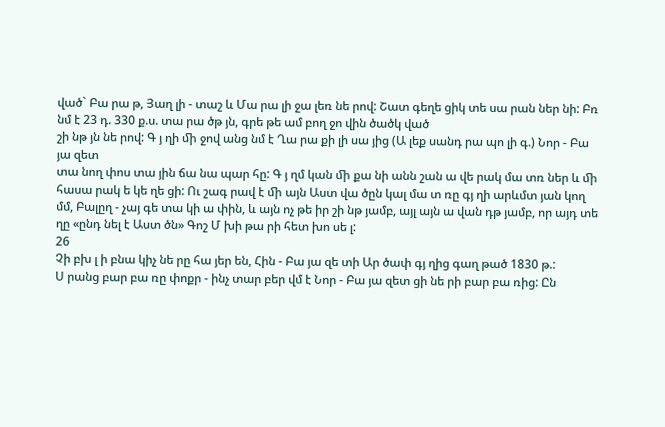ված` Բա րա թ, Յաղ լի - տաշ և Մա րա լի ջա լեռ նե րով: Շատ գեղե ցիկ տե սա րան ներ նի: Բռ նմ է 23 դ. 330 ք.ս. տա րա ծթ յն, գրե թե ամ բող ջո վին ծածկ ված
շի նթ յն նե րով: Գ յ ղի ﬕ ջով անց նմ է Ղա րա քի լի սա յից (Ա լեք սանդ րա պո լի գ.) Նոր - Բա յա զետ
տա նող փոս տա յին ճա նա պար հը: Գ յ ղմ կան ﬕ քա նի անն շան ա վե րակ մա տռ ներ և ﬕ հասա րակ ե կե ղե ցի: Ու շագ րավ է ﬕ այն Աստ վա ծըն կալ մա տ ռը գյ ղի արևմտ յան կող մմ, Բալըղ - չայ գե տա կի ա փին, և այն ոչ թե իր շի նթ յամբ, այլ այն ա վան դթ յամբ, որ այդ տե ղը «ընդ նել է Աստ ծն» Գոշ Մ խի թա րի հետ խո սե լ:
26
Չի բխ լ ի բնա կիչ նե րը հա յեր են, Հին - Բա յա զե տի Ար ծափ գյ ղից գաղ թած 1830 թ.:
Ս րանց բար բա ռը փոքր - ինչ տար բեր վմ է Նոր - Բա յա զետ ցի նե րի բար բա ռից: Ըն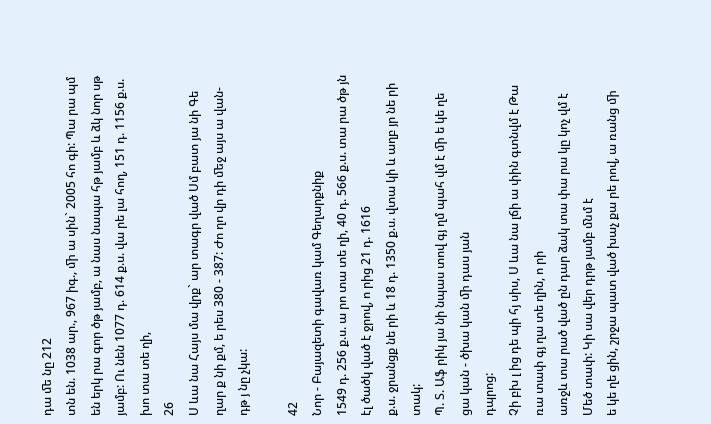դա ﬔ նը 212
տն են. 1038 ար., 967 իգ., ﬕ ա սին` 2005 հո գի: Պա րա պմ են երկ րա գոր ծթ յամբ, ա նաս նապա հթ յամբ և ձկ նոր սթ յամբ: Ու նեն 1077 դ. 614 ք.ս. վա րե լա հող, 151 դ. 1156 ք.ս. խո տա տե ղի,
26
Ս ևա նա Հայս մա վրք` ար տագր ված Սմ բատ յա նի Գե ղար ք նի քմ, ե րես 380 - 387: Ժո ղո վր դի ﬔջ այս ա վան-
դթ յ նը չկա:

42
Նոր - Բայազետի գավառ կամ Գեղարքնիք
1549 դ. 256 ք.ս. ա րո տա տե ղի, 40 դ. 566 ք.ս. տա րա ծթ յն էլ ծածկ ված է ջրով, ո րից 21 դ. 1616
ք.ս. ջրանցք նե րի և 18 դ. 1350 ք.ս. վտա կի և աղբ յր նե րի տակ:
Պ. Տ. Աֆ րիկ յա նի նպաս տով գյ ղմ պահ վմ է ﬕ ե կե ղե ցա կան - ծխա կան ﬕ դաս յան
դպրոց:
Չի բխ լ ից դե պի հյ սիս, Ս ևա նա լճի ա փին գտնվմ է Թա ռա տափ գյ ղա տե ղին, ո րի
առջև տա րած ված ըն դար ձակ տա փա րա կը կոչ վմ է Մեծ տափ: Կի սա վեր դրթ յամբ ﬓմ է
ե կե ղե ցին, շրջա պատ ված խաչ քա րե րով, ա ռանց ﬕ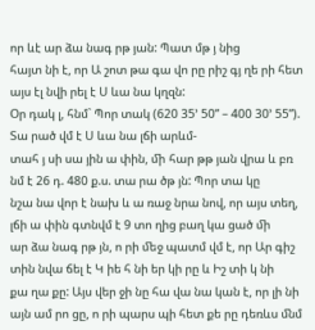որ ևէ ար ձա նագ րթ յան: Պատ մթ յ նից
հայտ նի է, որ Ա շոտ թա գա վո րը րիշ գյ ղե րի հետ այս էլ նվի րել է Ս ևա նա կղզն:
Օր դակ լ, հնմ` Պոր տակ (620 35’ 50” – 400 30’ 55”). Տա րած վմ է Ս ևա նա լճի արևմ-
տահ յ սի սա յին ա փին, ﬕ հար թթ յան վրա և բռ նմ է 26 դ. 480 ք.ս. տա րա ծթ յն: Պոր տա կը
նշա նա վոր է նախ և ա ռաջ նրա նով, որ այս տեղ, լճի ա փին գտնվմ է 9 տո ղից բաղ կա ցած ﬕ
ար ձա նագ րթ յն, ո րի ﬔջ պատմ վմ է, որ Ար գիշ տին նվա ճել է Կ իե հ նի եր կի րը և Իշ տի կ նի
քա ղա քը: Այս վեր ջի նը հա վա նա կան է, որ լի նի այն ամ րո ցը, ո րի պարս պի հետ քե րը դեռևս ﬓմ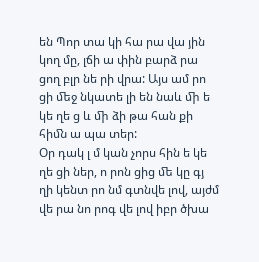են Պոր տա կի հա րա վա յին կող մը, լճի ա փին բարձ րա ցող բլր նե րի վրա: Այս ամ րո ցի ﬔջ նկատե լի են նաև ﬕ ե կե ղե ց և ﬕ ձի թա հան քի հիﬓ ա պա տեր:
Օր դակ լ մ կան չորս հին ե կե ղե ցի ներ, ո րոն ցից ﬔ կը գյ ղի կենտ րո նմ գտնվե լով, այժմ
վե րա նո րոգ վե լով իբր ծխա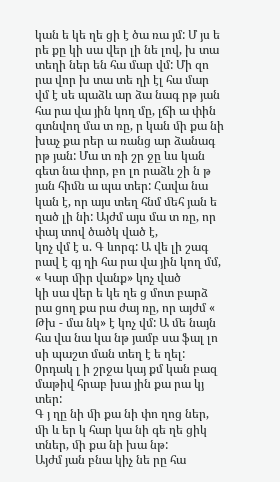կան ե կե ղե ցի է ծա ռա յմ: Մ յս ե րե քը կի սա վեր լի նե լով, խ տա տեղի ներ են հա մար վմ: Մի զո րա վոր խ տա տե ղի էլ հա մար վմ է սե պաձև ար ձա նագ րթ յան
հա րա վա յին կող մը, լճի ա փին գտնվող մա տ ռը, ր կան ﬕ քա նի խաչ քա րեր ա ռանց ար ձանագ րթ յան: Մա տ ռի շր ջը ևս կան գետ նա փոր, բո լո րաձև շի ն թ յան հիﬓ ա պա տեր: Հավա նա կան է, որ այս տեղ հնմ ﬔհ յան ե ղած լի նի: Այժմ այս մա տ ռը, որ փայ տով ծածկ ված է,
կոչ վմ է ս. Գ ևորգ: Ա վե լի շագ րավ է գյ ղի հա րա վա յին կող մմ, « Կար ﬕր վանք» կոչ ված
կի սա վեր ե կե ղե ց մոտ բարձ րա ցող քա րա ժայ ռը, որ այժմ « Թխ - մա նկ» է կոչ վմ: Ա ﬔ նայն
հա վա նա կա նթ յամբ սա ֆալ լո սի պաշտ ման տեղ է ե ղել: 0րդակ լ ի շրջա կայ քմ կան բազ մաթիվ հրաբ խա յին քա րա կյ տեր:
Գ յ ղը նի ﬕ քա նի փո ղոց ներ, ﬕ և եր կ հար կա նի գե ղե ցիկ տներ, ﬕ քա նի խա նթ:
Այժմ յան բնա կիչ նե րը հա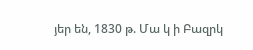յեր են, 1830 թ. Մա կ ի Բազրկ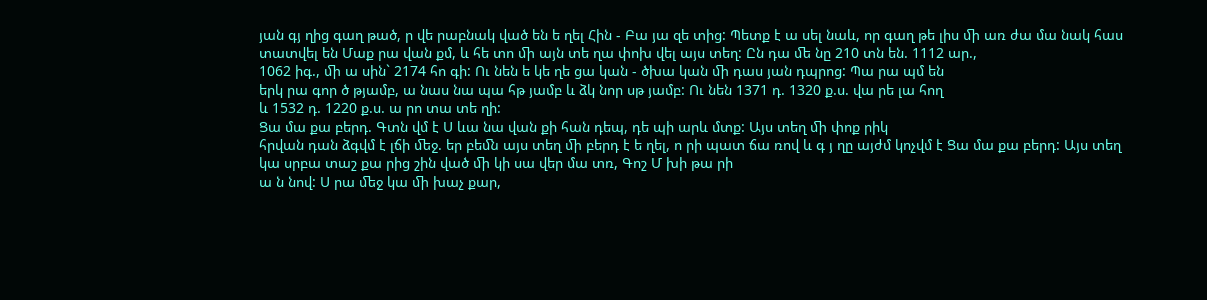յան գյ ղից գաղ թած, ր վե րաբնակ ված են ե ղել Հին - Բա յա զե տից: Պետք է ա սել նաև, որ գաղ թե լիս ﬕ առ ժա մա նակ հաս տատվել են Մաք րա վան քմ, և հե տո ﬕ այն տե ղա փոխ վել այս տեղ: Ըն դա ﬔ նը 210 տն են. 1112 ար.,
1062 իգ., ﬕ ա սին` 2174 հո գի: Ու նեն ե կե ղե ցա կան - ծխա կան ﬕ դաս յան դպրոց: Պա րա պմ են
երկ րա գոր ծ թյամբ, ա նաս նա պա հթ յամբ և ձկ նոր սթ յամբ: Ու նեն 1371 դ. 1320 ք.ս. վա րե լա հող
և 1532 դ. 1220 ք.ս. ա րո տա տե ղի:
Ցա մա քա բերդ. Գտն վմ է Ս ևա նա վան քի հան դեպ, դե պի արև մտք: Այս տեղ ﬕ փոք րիկ
հրվան դան ձգվմ է լճի ﬔջ. եր բեﬓ այս տեղ ﬕ բերդ է ե ղել, ո րի պատ ճա ռով և գ յ ղը այժմ կոչվմ է Ցա մա քա բերդ: Այս տեղ կա սրբա տաշ քա րից շին ված ﬕ կի սա վեր մա տռ, Գոշ Մ խի թա րի
ա ն նով: Ս րա ﬔջ կա ﬕ խաչ քար,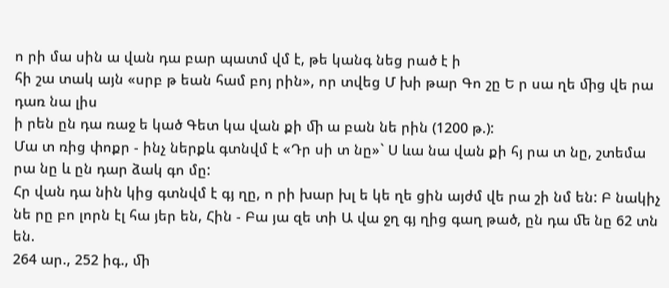ո րի մա սին ա վան դա բար պատմ վմ է, թե կանգ նեց րած է ի
հի շա տակ այն «սրբ թ եան համ բոյ րին», որ տվեց Մ խի թար Գո շը Ե ր սա ղե ﬕց վե րա դառ նա լիս
ի րեն ըն դա ռաջ ե կած Գետ կա վան քի ﬕ ա բան նե րին (1200 թ.):
Մա տ ռից փոքր - ինչ ներքև գտնվմ է «Դր սի տ նը»` Ս ևա նա վան քի հյ րա տ նը, շտեմա րա նը և ըն դար ձակ գո մը:
Հր վան դա նին կից գտնվմ է գյ ղը, ո րի խար խլ ե կե ղե ցին այժմ վե րա շի նմ են: Բ նակիչ նե րը բո լորն էլ հա յեր են, Հին - Բա յա զե տի Ա վա ջղ գյ ղից գաղ թած, ըն դա ﬔ նը 62 տն են.
264 ար., 252 իգ., ﬕ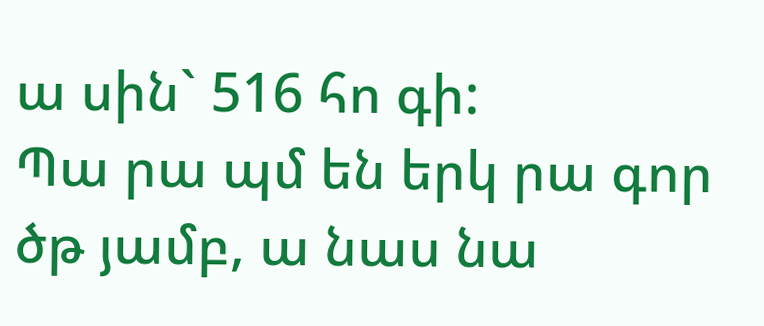ա սին` 516 հո գի:
Պա րա պմ են երկ րա գոր ծթ յամբ, ա նաս նա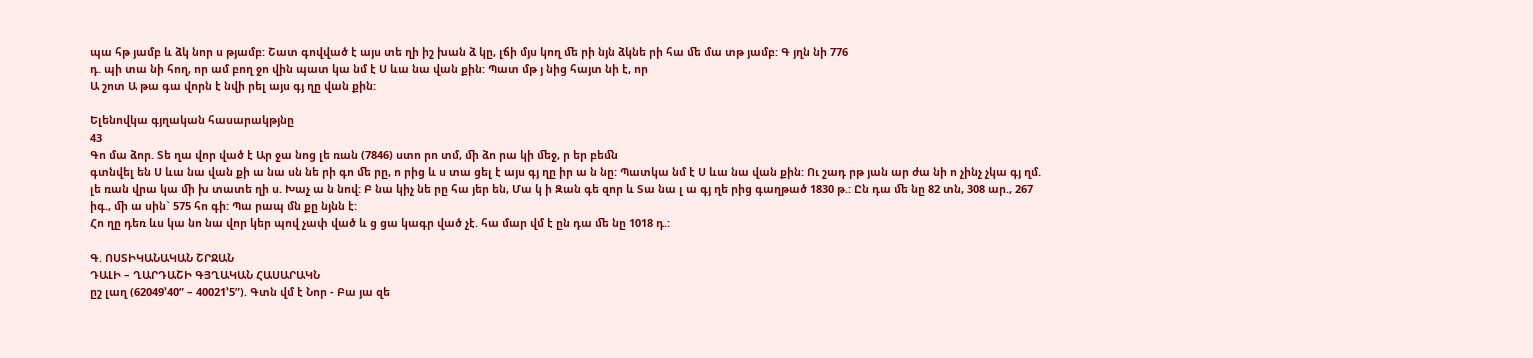պա հթ յամբ և ձկ նոր ս թյամբ: Շատ գովված է այս տե ղի իշ խան ձ կը, լճի մյս կող ﬔ րի նյն ձկնե րի հա ﬔ մա տթ յամբ: Գ յղն նի 776
դ. պի տա նի հող, որ ամ բող ջո վին պատ կա նմ է Ս ևա նա վան քին: Պատ մթ յ նից հայտ նի է, որ
Ա շոտ Ա թա գա վորն է նվի րել այս գյ ղը վան քին:

Ելենովկա գյղական հասարակթյնը
43
Գո մա ձոր. Տե ղա վոր ված է Ար ջա նոց լե ռան (7846) ստո րո տմ, ﬕ ձո րա կի ﬔջ, ր եր բեﬓ
գտնվել են Ս ևա նա վան քի ա նա սն նե րի գո ﬔ րը, ո րից և ս տա ցել է այս գյ ղը իր ա ն նը: Պատկա նմ է Ս ևա նա վան քին: Ու շադ րթ յան ար ժա նի ո չինչ չկա գյ ղմ. լե ռան վրա կա ﬕ խ տատե ղի ս. Խաչ ա ն նով: Բ նա կիչ նե րը հա յեր են, Մա կ ի Զան գե զոր և Տա նա լ ա գյ ղե րից գաղթած 1830 թ.: Ըն դա ﬔ նը 82 տն, 308 ար., 267 իգ., ﬕ ա սին` 575 հո գի: Պա րապ մն քը նյնն է:
Հո ղը դեռ ևս կա նո նա վոր կեր պով չափ ված և ց ցա կագր ված չէ. հա մար վմ է ըն դա ﬔ նը 1018 դ.:

Գ. ՈՍՏԻԿԱՆԱԿԱՆ ՇՐՋԱՆ
ԴԱԼԻ – ՂԱՐԴԱՇԻ ԳՅՂԱԿԱՆ ՀԱՍԱՐԱԿՆ
ըշ լաղ (62049’40” – 40021’5”). Գտն վմ է Նոր - Բա յա զե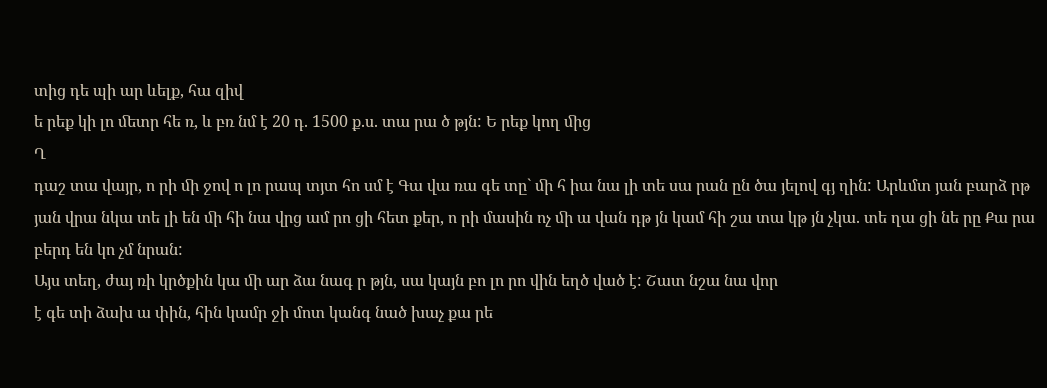տից դե պի ար ևելք, հա զիվ
ե րեք կի լո ﬔտր հե ռ, և բռ նմ է 20 դ. 1500 ք.ս. տա րա ծ թյն: Ե րեք կող ﬕց
Ղ
դաշ տա վայր, ո րի ﬕ ջով ո լո րապ տյտ հո սմ է Գա վա ռա գե տը` ﬕ հ իա նա լի տե սա րան ըն ծա յելով գյ ղին: Արևմտ յան բարձ րթ յան վրա նկա տե լի են ﬕ հի նա վրց ամ րո ցի հետ քեր, ո րի մասին ոչ ﬕ ա վան դթ յն կամ հի շա տա կթ յն չկա. տե ղա ցի նե րը Քա րա բերդ են կո չմ նրան:
Այս տեղ, ժայ ռի կրծքին կա ﬕ ար ձա նագ ր թյն, սա կայն բո լո րո վին եղծ ված է: Շատ նշա նա վոր
է գե տի ձախ ա փին, հին կամր ջի մոտ կանգ նած խաչ քա րե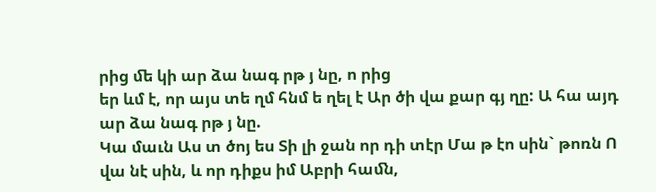րից ﬔ կի ար ձա նագ րթ յ նը, ո րից
եր ևմ է, որ այս տե ղմ հնմ ե ղել է Ար ծի վա քար գյ ղը: Ա հա այդ ար ձա նագ րթ յ նը.
Կա մաւն Աս տ ծոյ ես Տի լի ջան որ դի տէր Մա թ էո սին` թոռն Ո վա նէ սին, և որ դիքս իմ Աբրի հաﬓ,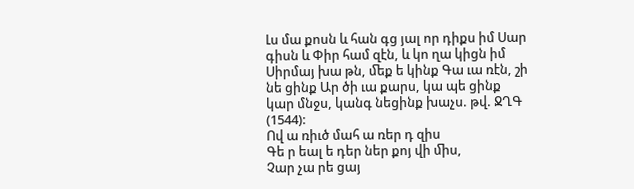Լս մա քոսն և հան գց յալ որ դիքս իմ Սար գիսն և Փիր համ զէն, և կո ղա կիցն իմ Սիրմայ խա թն, ﬔք ե կինք Գա ւա ռէն, շի նե ցինք Ար ծի ւա քարս, կա պե ցինք կար մնջս, կանգ նեցինք խաչս. թվ. ՋՂԳ (1544):
Ով ա ռիւծ մահ ա ռեր դ զիս
Գե ր եալ ե դեր ներ քոյ վի ﬕս,
Չար չա րե ցայ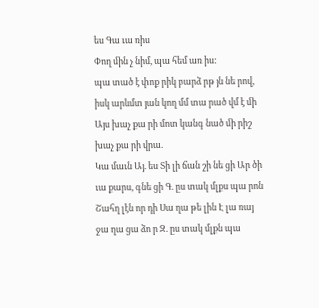ես Գա ւա ռիս
Փող ﬕն չ նիմ, պա հեմ առ իս:
պա տած է փոք րիկ բարձ րթ յն նե րով, իսկ արևմտ յան կող մմ տա րած վմ է ﬕ
Այս խաչ քա րի մոտ կանգ նած ﬕ րիշ խաչ քա րի վրա.
Կա մաւն Այ. ես Տի լի ճան շի նե ցի Ար ծի ւա քարս, գնե ցի Գ. ըս տակ մլքս պա րոն Շահղ լէն որ դի Սա ղա թե լին Է լա ռայ ջա ղա ցա ձո ր Զ. ըս տակ մլքն պա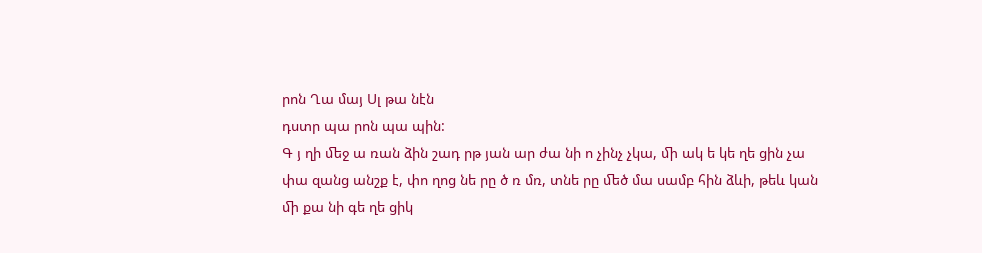րոն Ղա մայ Սլ թա նէն
դստր պա րոն պա պին:
Գ յ ղի ﬔջ ա ռան ձին շադ րթ յան ար ժա նի ո չինչ չկա, ﬕ ակ ե կե ղե ցին չա փա զանց անշք է, փո ղոց նե րը ծ ռ մռ, տնե րը ﬔծ մա սամբ հին ձևի, թեև կան ﬕ քա նի գե ղե ցիկ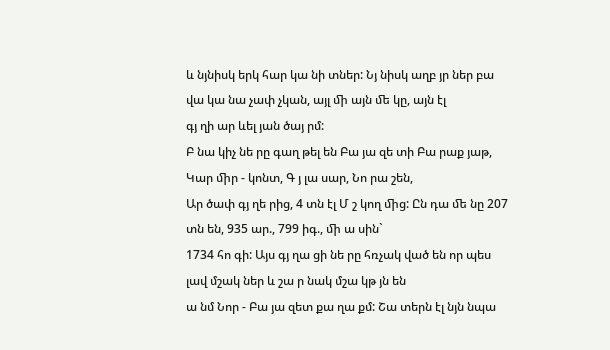և նյնիսկ երկ հար կա նի տներ: Նյ նիսկ աղբ յր ներ բա վա կա նա չափ չկան, այլ ﬕ այն ﬔ կը, այն էլ
գյ ղի ար ևել յան ծայ րմ:
Բ նա կիչ նե րը գաղ թել են Բա յա զե տի Բա րաք յաթ, Կար ﬕր - կոնտ, Գ յ լա սար, Նո րա շեն,
Ար ծափ գյ ղե րից, 4 տն էլ Մ շ կող ﬕց: Ըն դա ﬔ նը 207 տն են, 935 ար., 799 իգ., ﬕ ա սին`
1734 հո գի: Այս գյ ղա ցի նե րը հռչակ ված են որ պես լավ մշակ ներ և շա ր նակ մշա կթ յն են
ա նմ Նոր - Բա յա զետ քա ղա քմ: Շա տերն էլ նյն նպա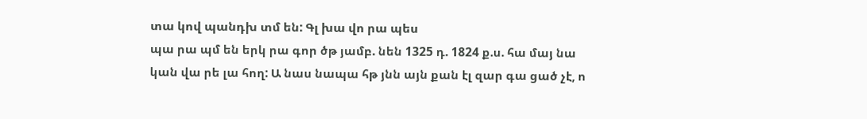տա կով պանդխ տմ են: Գլ խա վո րա պես
պա րա պմ են երկ րա գոր ծթ յամբ. նեն 1325 դ. 1824 ք.ս. հա մայ նա կան վա րե լա հող: Ա նաս նապա հթ յնն այն քան էլ զար գա ցած չէ, ո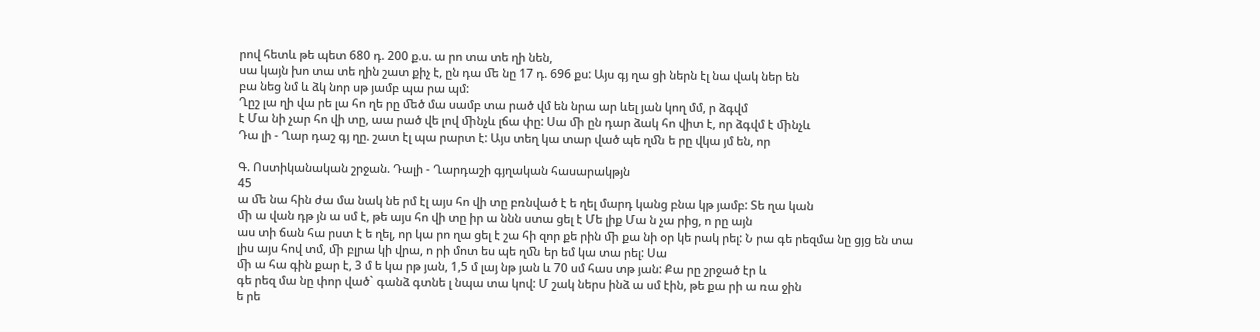րով հետև թե պետ 680 դ. 200 ք.ս. ա րո տա տե ղի նեն,
սա կայն խո տա տե ղին շատ քիչ է, ըն դա ﬔ նը 17 դ. 696 քս: Այս գյ ղա ցի ներն էլ նա վակ ներ են
բա նեց նմ և ձկ նոր սթ յամբ պա րա պմ:
Ղըշ լա ղի վա րե լա հո ղե րը ﬔծ մա սամբ տա րած վմ են նրա ար ևել յան կող մմ, ր ձգվմ
է Մա նի չար հո վի տը, աա րած վե լով ﬕնչև լճա փը: Սա ﬕ ըն դար ձակ հո վիտ է, որ ձգվմ է ﬕնչև
Դա լի - Ղար դաշ գյ ղը. շատ էլ պա րարտ է: Այս տեղ կա տար ված պե ղﬓ ե րը վկա յմ են, որ

Գ. Ոստիկանական շրջան. Դալի - Ղարդաշի գյղական հասարակթյն
45
ա ﬔ նա հին ժա մա նակ նե րմ էլ այս հո վի տը բռնված է ե ղել մարդ կանց բնա կթ յամբ: Տե ղա կան
ﬕ ա վան դթ յն ա սմ է, թե այս հո վի տը իր ա ննն ստա ցել է Մե լիք Մա ն չա րից, ո րը այն
աս տի ճան հա րստ է ե ղել, որ կա րո ղա ցել է շա հի զոր քե րին ﬕ քա նի օր կե րակ րել: Ն րա գե րեզմա նը ցյց են տա լիս այս հով տմ, ﬕ բլրա կի վրա, ո րի մոտ ես պե ղﬓ եր եմ կա տա րել: Սա
ﬕ ա հա գին քար է, 3 մ ե կա րթ յան, 1,5 մ լայ նթ յան և 70 սմ հաս տթ յան: Քա րը շրջած էր և
գե րեզ մա նը փոր ված` գանձ գտնե լ նպա տա կով: Մ շակ ներս ինձ ա սմ էին, թե քա րի ա ռա ջին
ե րե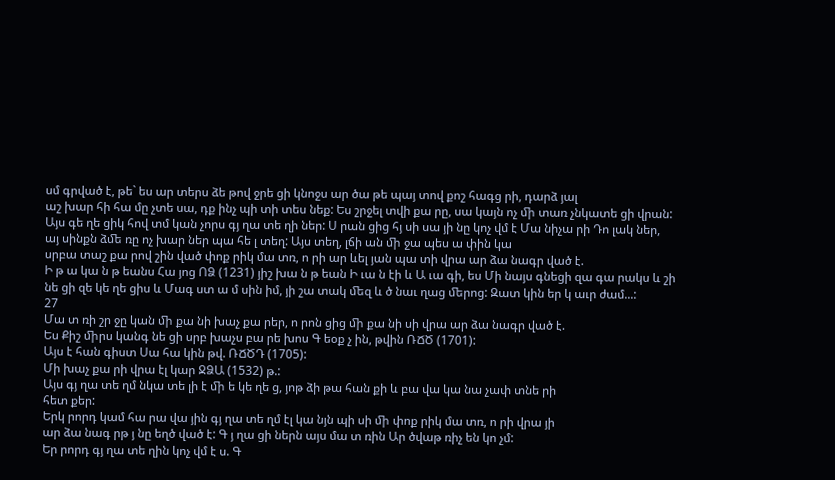սմ գրված է, թե` ես ար տերս ձե թով ջրե ցի կնոջս ար ծա թե պայ տով քոշ հագց րի, դարձ յալ
աշ խար հի հա մը չտե սա, դք ինչ պի տի տես նեք: Ես շրջել տվի քա րը, սա կայն ոչ ﬕ տառ չնկատե ցի վրան:
Այս գե ղե ցիկ հով տմ կան չորս գյ ղա տե ղի ներ: Ս րան ցից հյ սի սա յի նը կոչ վմ է Մա նիչա րի Դո լակ ներ, այ սինքն ձﬔ ռը ոչ խար ներ պա հե լ տեղ: Այս տեղ, լճի ան ﬕ ջա պես ա փին կա
սրբա տաշ քա րով շին ված փոք րիկ մա տռ, ո րի ար ևել յան պա տի վրա ար ձա նագր ված է.
Ի թ ա կա ն թ եանս Հա յոց ՈՁ (1231) յիշ խա ն թ եան Ի ւա ն էի և Ա ւա գի, ես Մի նայս գնեցի զա գա րակս և շի նե ցի զե կե ղե ցիս և Մագ ստ ա մ սին իմ, յի շա տակ ﬔզ և ծ նաւ ղաց ﬔրոց: Զատ կին եր կ աւր ժամ...:
27
Մա տ ռի շր ջը կան ﬕ քա նի խաչ քա րեր, ո րոն ցից ﬕ քա նի սի վրա ար ձա նագր ված է.
Ես Քիշ ﬕրս կանգ նե ցի սրբ խաչս բա րե խոս Գ եօք չ ին, թվին ՌՃԾ (1701):
Այս է հան գիստ Սա հա կին թվ. ՌՃԾԴ (1705):
Մի խաչ քա րի վրա էլ կար ՋՁԱ (1532) թ.:
Այս գյ ղա տե ղմ նկա տե լի է ﬕ ե կե ղե ց, յոթ ձի թա հան քի և բա վա կա նա չափ տնե րի
հետ քեր:
Երկ րորդ կամ հա րա վա յին գյ ղա տե ղմ էլ կա նյն պի սի ﬕ փոք րիկ մա տռ, ո րի վրա յի
ար ձա նագ րթ յ նը եղծ ված է: Գ յ ղա ցի ներն այս մա տ ռին Ար ծվաթ ռիչ են կո չմ:
Եր րորդ գյ ղա տե ղին կոչ վմ է ս. Գ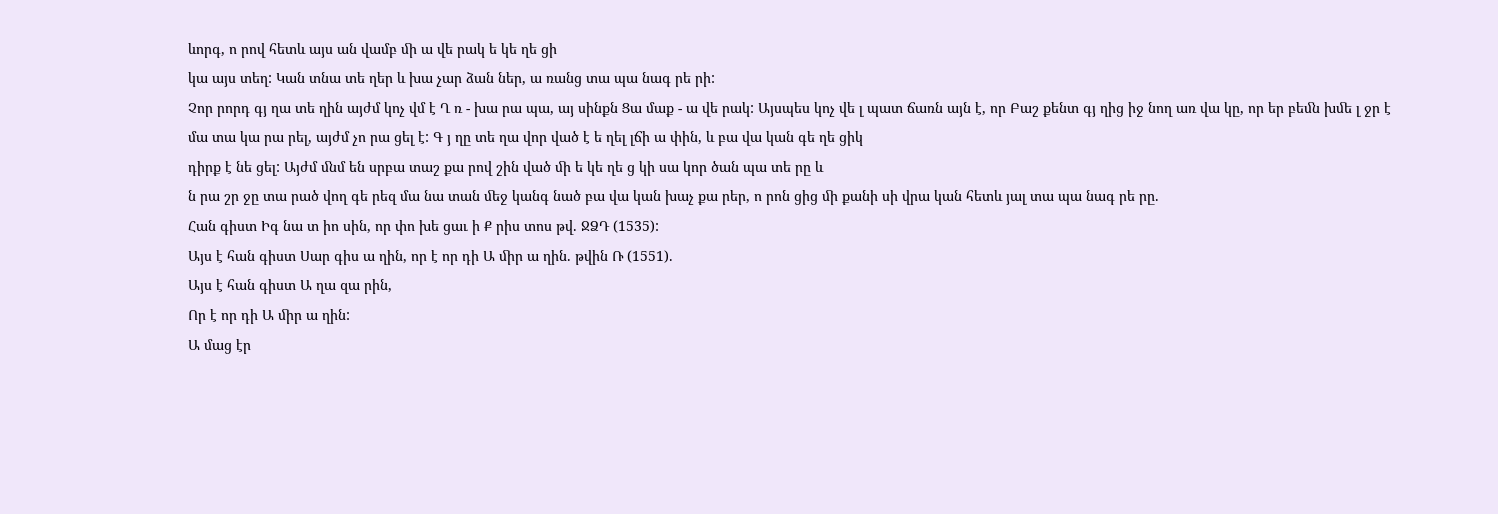ևորգ, ո րով հետև այս ան վամբ ﬕ ա վե րակ ե կե ղե ցի
կա այս տեղ: Կան տնա տե ղեր և խա չար ձան ներ, ա ռանց տա պա նագ րե րի:
Չոր րորդ գյ ղա տե ղին այժմ կոչ վմ է Ղ ռ - խա րա պա, այ սինքն Ցա մաք - ա վե րակ: Այսպես կոչ վե լ պատ ճառն այն է, որ Բաշ քենտ գյ ղից իջ նող առ վա կը, որ եր բեﬓ խﬔ լ ջր է
մա տա կա րա րել, այժմ չո րա ցել է: Գ յ ղը տե ղա վոր ված է ե ղել լճի ա փին, և բա վա կան գե ղե ցիկ
դիրք է նե ցել: Այժմ ﬓմ են սրբա տաշ քա րով շին ված ﬕ ե կե ղե ց կի սա կոր ծան պա տե րը և
ն րա շր ջը տա րած վող գե րեզ մա նա տան ﬔջ կանգ նած բա վա կան խաչ քա րեր, ո րոն ցից ﬕ քանի սի վրա կան հետև յալ տա պա նագ րե րը.
Հան գիստ Իգ նա տ իո սին, որ փո խե ցաւ ի Ք րիս տոս թվ. ՋՁԴ (1535):
Այս է հան գիստ Սար գիս ա ղին, որ է որ դի Ա ﬕր ա ղին. թվին Ռ (1551).
Այս է հան գիստ Ա ղա զա րին,
Որ է որ դի Ա ﬕր ա ղին:
Ա մաց էր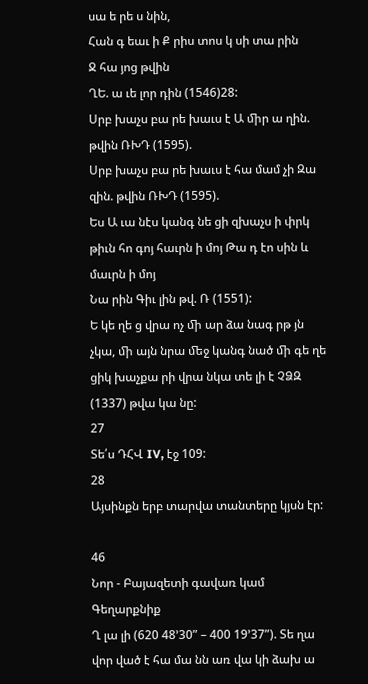սա ե րե ս նին,
Հան գ եաւ ի Ք րիս տոս կ սի տա րին
Ջ հա յոց թվին
ՂԵ. ա ւե լոր դին (1546)28:
Սրբ խաչս բա րե խաւս է Ա ﬕր ա ղին. թվին ՌԽԴ (1595).
Սրբ խաչս բա րե խաւս է հա մամ չի Զա զին. թվին ՌԽԴ (1595).
Ես Ա ւա նէս կանգ նե ցի զխաչս ի փրկ թիւն հո գոյ հաւրն ի մոյ Թա դ էո սին և մաւրն ի մոյ
Նա րին Գիւ լին թվ. Ռ (1551):
Ե կե ղե ց վրա ոչ ﬕ ար ձա նագ րթ յն չկա, ﬕ այն նրա ﬔջ կանգ նած ﬕ գե ղե ցիկ խաչքա րի վրա նկա տե լի է ՉՁԶ (1337) թվա կա նը:
27
Տե՛ս ԴՀՎ IV, էջ 109:
28
Այսինքն երբ տարվա տանտերը կյսն էր:

46
Նոր - Բայազետի գավառ կամ Գեղարքնիք
Ղ լա լի (620 48’30” – 400 19’37”). Տե ղա վոր ված է հա մա նն առ վա կի ձախ ա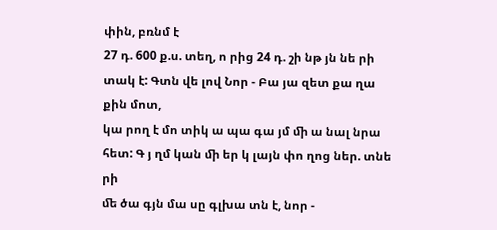փին, բռնմ է
27 դ. 600 ք.ս. տեղ, ո րից 24 դ. շի նթ յն նե րի տակ է: Գտն վե լով Նոր - Բա յա զետ քա ղա քին մոտ,
կա րող է մո տիկ ա պա գա յմ ﬕ ա նալ նրա հետ: Գ յ ղմ կան ﬕ եր կ լայն փո ղոց ներ. տնե րի
ﬔ ծա գյն մա սը գլխա տն է, նոր -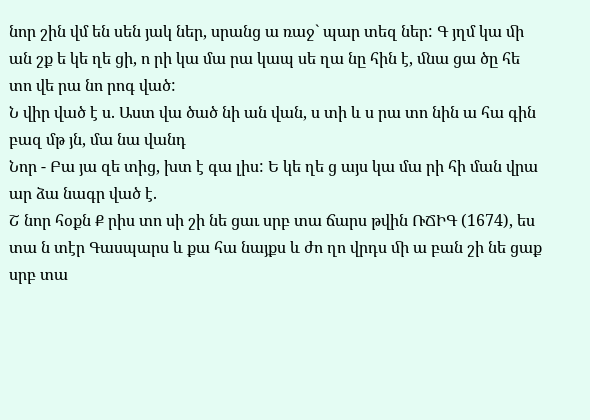նոր շին վմ են սեն յակ ներ, սրանց ա ռաջ` պար տեզ ներ: Գ յղմ կա ﬕ ան շք ե կե ղե ցի, ո րի կա մա րա կապ սե ղա նը հին է, ﬓա ցա ծը հե տո վե րա նո րոգ ված:
Ն վիր ված է ս. Աստ վա ծած նի ան վան, ս տի և ս րա տո նին ա հա գին բազ մթ յն, մա նա վանդ
Նոր - Բա յա զե տից, խտ է գա լիս: Ե կե ղե ց այս կա մա րի հի ման վրա ար ձա նագր ված է.
Շ նոր հօքն Ք րիս տո սի շի նե ցաւ սրբ տա ճարս թվին ՌՃԻԳ (1674), ես տա ն տէր Գասպարս և քա հա նայքս և ժո ղո վրդս ﬕ ա բան շի նե ցաք սրբ տա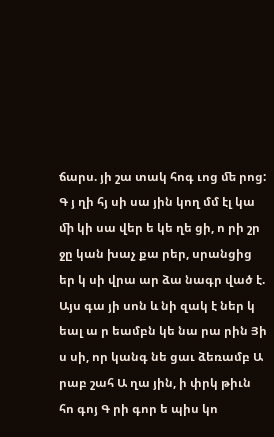ճարս. յի շա տակ հոգ ւոց ﬔ րոց:
Գ յ ղի հյ սի սա յին կող մմ էլ կա ﬕ կի սա վեր ե կե ղե ցի, ո րի շր ջը կան խաչ քա րեր, սրանցից եր կ սի վրա ար ձա նագր ված է.
Այս գա յի սոն և նի զակ է ներ կ եալ ա ր եամբն կե նա րա րին Յի ս սի, որ կանգ նե ցաւ ձեռամբ Ա րաբ շահ Ա ղա յին, ի փրկ թիւն հո գոյ Գ րի գոր ե պիս կո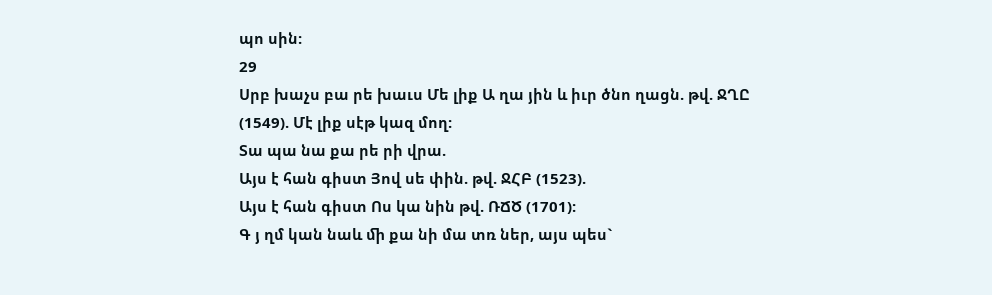պո սին:
29
Սրբ խաչս բա րե խաւս Մե լիք Ա ղա յին և իւր ծնո ղացն. թվ. ՋՂԸ (1549). Մէ լիք սէթ կազ մող:
Տա պա նա քա րե րի վրա.
Այս է հան գիստ Յով սե փին. թվ. ՋՀԲ (1523).
Այս է հան գիստ Ոս կա նին թվ. ՌՃԾ (1701):
Գ յ ղմ կան նաև ﬕ քա նի մա տռ ներ, այս պես`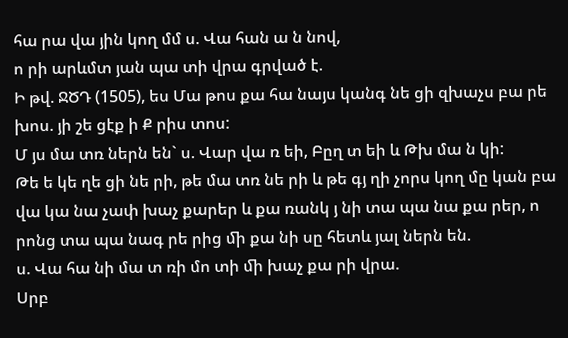հա րա վա յին կող մմ ս. Վա հան ա ն նով,
ո րի արևմտ յան պա տի վրա գրված է.
Ի թվ. ՋԾԴ (1505), ես Մա թոս քա հա նայս կանգ նե ցի զխաչս բա րե խոս. յի շե ցէք ի Ք րիս տոս:
Մ յս մա տռ ներն են` ս. Վար վա ռ եի, Բըղ տ եի և Թխ մա ն կի:
Թե ե կե ղե ցի նե րի, թե մա տռ նե րի և թե գյ ղի չորս կող մը կան բա վա կա նա չափ խաչ քարեր և քա ռանկ յ նի տա պա նա քա րեր, ո րոնց տա պա նագ րե րից ﬕ քա նի սը հետև յալ ներն են.
ս. Վա հա նի մա տ ռի մո տի ﬕ խաչ քա րի վրա.
Սրբ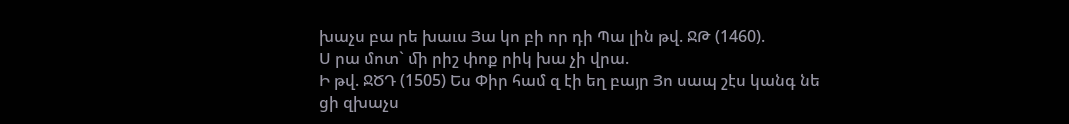խաչս բա րե խաւս Յա կո բի որ դի Պա լին թվ. ՋԹ (1460).
Ս րա մոտ` ﬕ րիշ փոք րիկ խա չի վրա.
Ի թվ. ՋԾԴ (1505) Ես Փիր համ զ էի եղ բայր Յո սապ շէս կանգ նե ցի զխաչս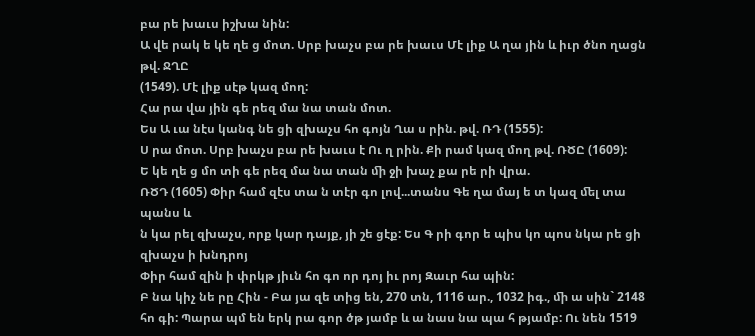բա րե խաւս իշխա նին:
Ա վե րակ ե կե ղե ց մոտ. Սրբ խաչս բա րե խաւս Մէ լիք Ա ղա յին և իւր ծնո ղացն թվ. ՋՂԸ
(1549). Մէ լիք սէթ կազ մող:
Հա րա վա յին գե րեզ մա նա տան մոտ.
Ես Ա ւա նէս կանգ նե ցի զխաչս հո գոյն Ղա ս րին. թվ. ՌԴ (1555):
Ս րա մոտ. Սրբ խաչս բա րե խաւս է Ու ղ րին. Քի րամ կազ մող թվ. ՌԾԸ (1609):
Ե կե ղե ց մո տի գե րեզ մա նա տան ﬕ ջի խաչ քա րե րի վրա.
ՌԾԴ (1605) Փիր համ զէս տա ն տէր գո լով...տանս Գե ղա մայ ե տ կազ ﬔլ տա պանս և
ն կա րել զխաչս, որք կար դայք, յի շե ցէք: Ես Գ րի գոր ե պիս կո պոս նկա րե ցի զխաչս ի խնդրոյ
Փիր համ զին ի փրկթ յիւն հո գո որ դոյ իւ րոյ Զաւր հա պին:
Բ նա կիչ նե րը Հին - Բա յա զե տից են, 270 տն, 1116 ար., 1032 իգ., ﬕ ա սին` 2148 հո գի: Պարա պմ են երկ րա գոր ծթ յամբ և ա նաս նա պա հ թյամբ: Ու նեն 1519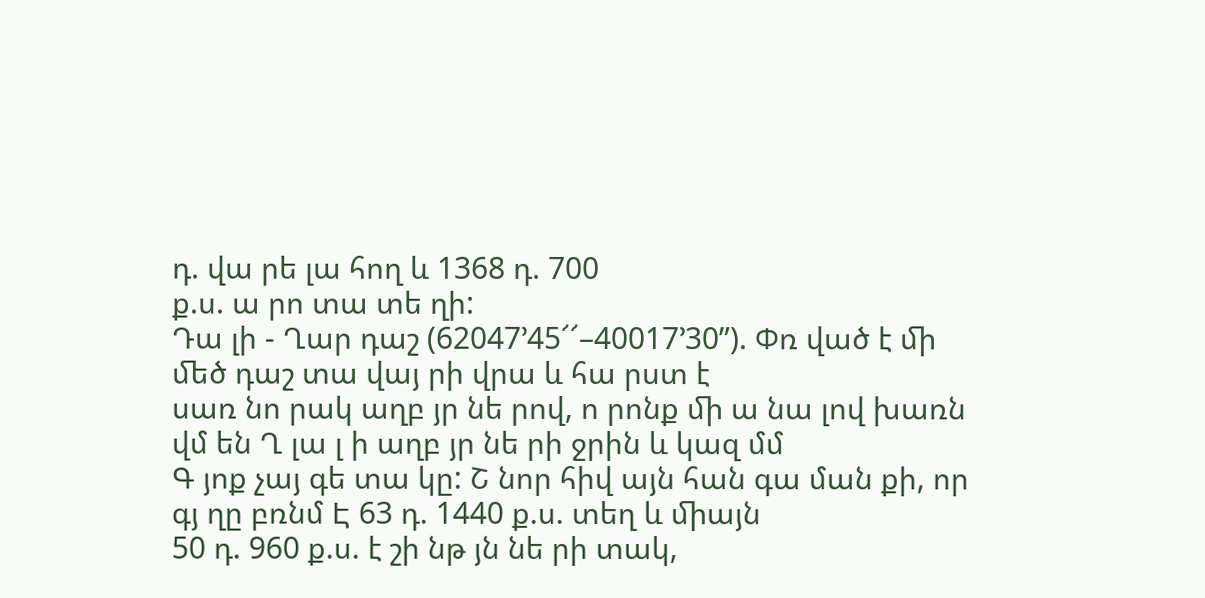դ. վա րե լա հող և 1368 դ. 700
ք.ս. ա րո տա տե ղի:
Դա լի - Ղար դաշ (62047’45՜՜–40017’30”). Փռ ված է ﬕ ﬔծ դաշ տա վայ րի վրա և հա րստ է
սառ նո րակ աղբ յր նե րով, ո րոնք ﬕ ա նա լով խառն վմ են Ղ լա լ ի աղբ յր նե րի ջրին և կազ մմ
Գ յոք չայ գե տա կը: Շ նոր հիվ այն հան գա ման քի, որ գյ ղը բռնմ Է 63 դ. 1440 ք.ս. տեղ և ﬕայն
50 դ. 960 ք.ս. է շի նթ յն նե րի տակ,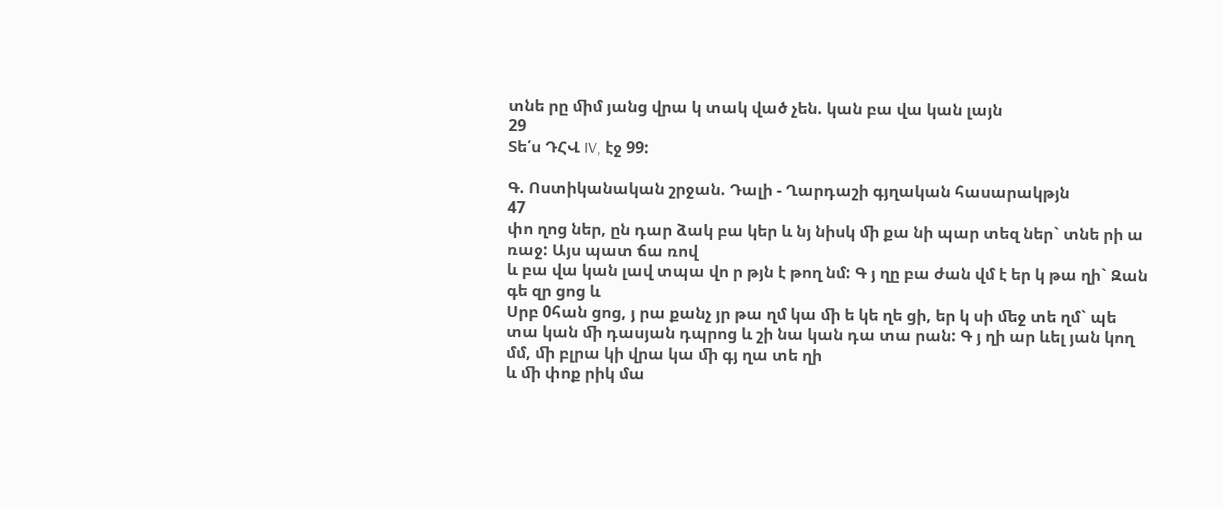տնե րը ﬕմ յանց վրա կ տակ ված չեն. կան բա վա կան լայն
29
Տե՛ս ԴՀՎ IV, էջ 99:

Գ. Ոստիկանական շրջան. Դալի - Ղարդաշի գյղական հասարակթյն
47
փո ղոց ներ, ըն դար ձակ բա կեր և նյ նիսկ ﬕ քա նի պար տեզ ներ` տնե րի ա ռաջ: Այս պատ ճա ռով
և բա վա կան լավ տպա վո ր թյն է թող նմ: Գ յ ղը բա ժան վմ է եր կ թա ղի` Զան գե զր ցոց և
Սրբ 0հան ցոց, յ րա քանչ յր թա ղմ կա ﬕ ե կե ղե ցի, եր կ սի ﬔջ տե ղմ` պե տա կան ﬕ դասյան դպրոց և շի նա կան դա տա րան: Գ յ ղի ար ևել յան կող մմ, ﬕ բլրա կի վրա կա ﬕ գյ ղա տե ղի
և ﬕ փոք րիկ մա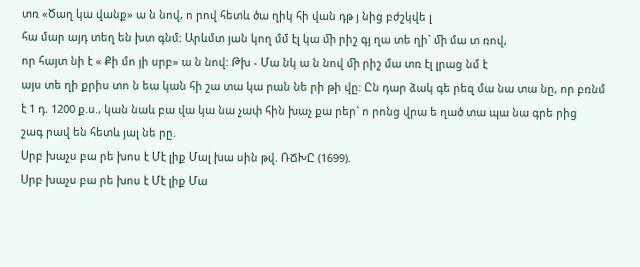տռ «Ծաղ կա վանք» ա ն նով, ո րով հետև ծա ղիկ հի վան դթ յ նից բժշկվե լ
հա մար այդ տեղ են խտ գնմ: Արևմտ յան կող մմ էլ կա ﬕ րիշ գյ ղա տե ղի` ﬕ մա տ ռով,
որ հայտ նի է « Քի մո յի սրբ» ա ն նով: Թխ - Մա նկ ա ն նով ﬕ րիշ մա տռ էլ լրաց նմ է
այս տե ղի քրիս տո ն եա կան հի շա տա կա րան նե րի թի վը: Ըն դար ձակ գե րեզ մա նա տա նը, որ բռնմ
է 1 դ. 1200 ք.ս., կան նաև բա վա կա նա չափ հին խաչ քա րեր` ո րոնց վրա ե ղած տա պա նա գրե րից
շագ րավ են հետև յալ նե րը.
Սրբ խաչս բա րե խոս է Մէ լիք Մալ խա սին թվ. ՌՃԽԸ (1699).
Սրբ խաչս բա րե խոս է Մէ լիք Մա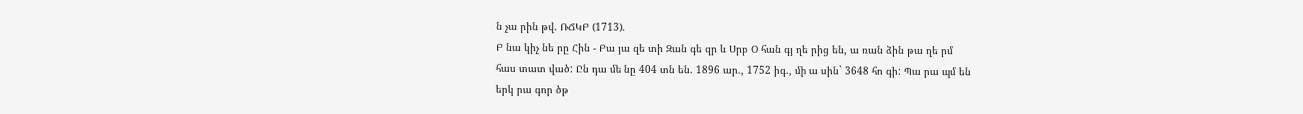ն չա րին թվ. ՌՃԿԲ (1713).
Բ նա կիչ նե րը Հին - Բա յա զե տի Զան գե զր և Սրբ Օ հան գյ ղե րից են, ա ռան ձին թա ղե րմ
հաս տատ ված: Ըն դա ﬔ նը 404 տն են. 1896 ար., 1752 իգ., ﬕ ա սին` 3648 հո գի: Պա րա պմ են
երկ րա գոր ծթ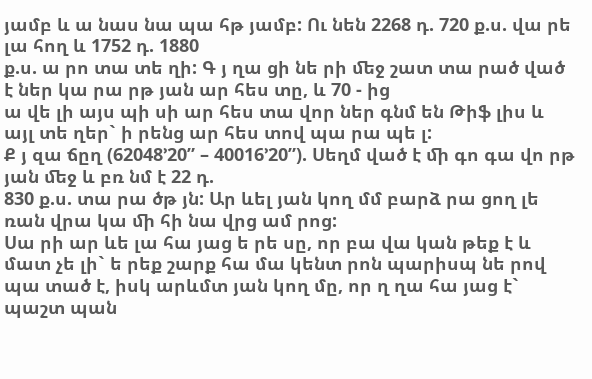յամբ և ա նաս նա պա հթ յամբ: Ու նեն 2268 դ. 720 ք.ս. վա րե լա հող և 1752 դ. 1880
ք.ս. ա րո տա տե ղի: Գ յ ղա ցի նե րի ﬔջ շատ տա րած ված է ներ կա րա րթ յան ար հես տը, և 70 - ից
ա վե լի այս պի սի ար հես տա վոր ներ գնմ են Թիֆ լիս և այլ տե ղեր` ի րենց ար հես տով պա րա պե լ:
Ք յ զա ճըղ (62048’20” – 40016’20”). Սեղմ ված է ﬕ գո գա վո րթ յան ﬔջ և բռ նմ է 22 դ.
830 ք.ս. տա րա ծթ յն: Ար ևել յան կող մմ բարձ րա ցող լե ռան վրա կա ﬕ հի նա վրց ամ րոց:
Սա րի ար ևե լա հա յաց ե րե սը, որ բա վա կան թեք է և մատ չե լի` ե րեք շարք հա մա կենտ րոն պարիսպ նե րով պա տած է, իսկ արևմտ յան կող մը, որ ղ ղա հա յաց է` պաշտ պան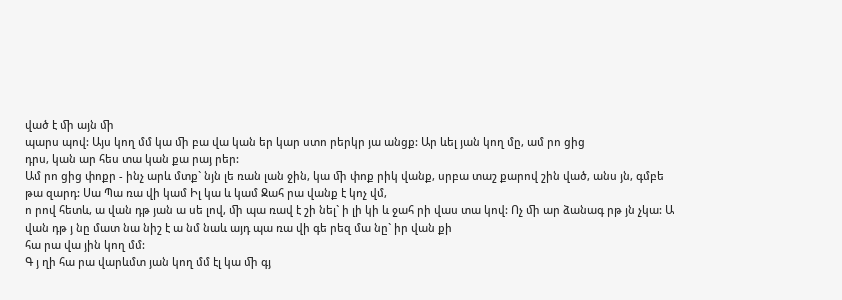ված է ﬕ այն ﬕ
պարս պով: Այս կող մմ կա ﬕ բա վա կան եր կար ստո րերկր յա անցք: Ար ևել յան կող մը, ամ րո ցից
դրս, կան ար հես տա կան քա րայ րեր:
Ամ րո ցից փոքր - ինչ արև մտք` նյն լե ռան լան ջին, կա ﬕ փոք րիկ վանք, սրբա տաշ քարով շին ված, անս յն, գմբե թա զարդ: Սա Պա ռա վի կամ Իլ կա և կամ Ջահ րա վանք է կոչ վմ,
ո րով հետև, ա վան դթ յան ա սե լով, ﬕ պա ռավ է շի նել` ի լի կի և ջահ րի վաս տա կով: Ոչ ﬕ ար ձանագ րթ յն չկա: Ա վան դթ յ նը մատ նա նիշ է ա նմ նաև այդ պա ռա վի գե րեզ մա նը` իր վան քի
հա րա վա յին կող մմ:
Գ յ ղի հա րա վարևմտ յան կող մմ էլ կա ﬕ գյ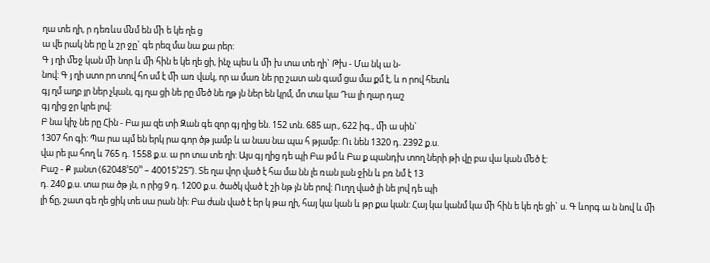ղա տե ղի, ր դեռևս ﬓմ են ﬕ ե կե ղե ց
ա վե րակ նե րը և շր ջը` գե րեզ մա նա քա րեր:
Գ յ ղի ﬔջ կան ﬕ նոր և ﬕ հին ե կե ղե ցի, ինչ պես և ﬕ խ տա տե ղի` Թխ - Մա նկ ա ն-
նով: Գ յ ղի ստո րո տով հո սմ է ﬕ առ վակ, որ ա մառ նե րը շատ ան գամ ցա մա քմ է, և ո րով հետև
գյ ղմ աղբ յր ներ չկան, գյ ղա ցի նե րը ﬔծ նե ղթ յն ներ են կրմ, մո տա կա Դա լի ղար դաշ
գյ ղից ջր կրե լով:
Բ նա կիչ նե րը Հին - Բա յա զե տի Զան գե զոր գյ ղից են. 152 տն. 685 ար., 622 իգ., ﬕ ա սին`
1307 հո գի: Պա րա պմ են երկ րա գոր ծթ յամբ և ա նաս նա պա հ թյամբ: Ու նեն 1320 դ. 2392 ք.ս.
վա րե լա հող և 765 դ. 1558 ք.ս. ա րո տա տե ղի: Այս գյ ղից դե պի Բա թմ և Բա ք պանդխ տող ների թի վը բա վա կան ﬔծ է:
Բաշ - Ք յանտ (62048’50’’ – 40015’25”). Տե ղա վոր ված է հա մա նն լե ռան լան ջին և բռ նմ է 13
դ. 240 ք.ս. տա րա ծթ յն, ո րից 9 դ. 1200 ք.ս. ծածկ ված է շի նթ յն նե րով: Ուղղ ված լի նե լով դե պի
լի ճը, շատ գե ղե ցիկ տե սա րան նի: Բա ժան ված է եր կ թա ղի, հայ կա կան և թր քա կան: Հայ կա կանմ կա ﬕ հին ե կե ղե ցի` ս. Գ ևորգ ա ն նով և ﬕ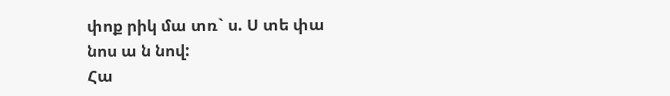փոք րիկ մա տռ` ս. Ս տե փա նոս ա ն նով:
Հա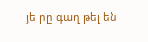յե րը գաղ թել են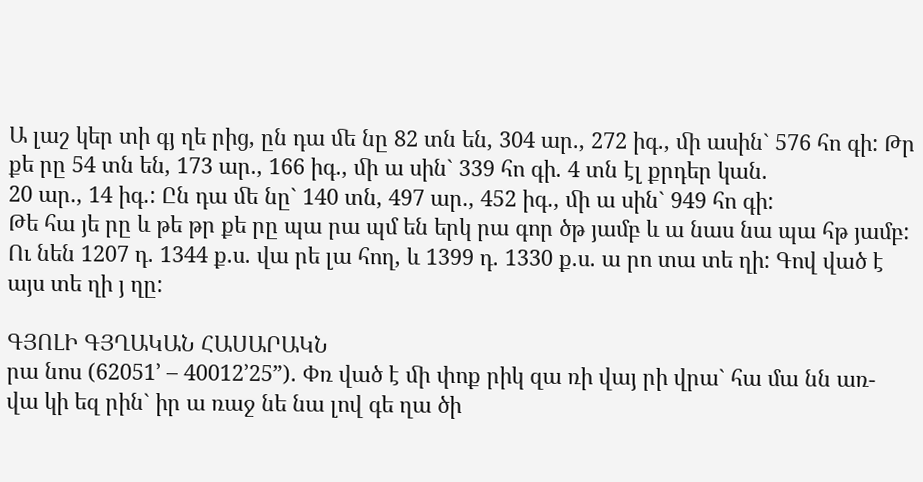Ա լաշ կեր տի գյ ղե րից, ըն դա ﬔ նը 82 տն են, 304 ար., 272 իգ., ﬕ ասին` 576 հո գի: Թր քե րը 54 տն են, 173 ար., 166 իգ., ﬕ ա սին` 339 հո գի. 4 տն էլ քրդեր կան.
20 ար., 14 իգ.: Ըն դա ﬔ նը` 140 տն, 497 ար., 452 իգ., ﬕ ա սին` 949 հո գի:
Թե հա յե րը և թե թր քե րը պա րա պմ են երկ րա գոր ծթ յամբ և ա նաս նա պա հթ յամբ:
Ու նեն 1207 դ. 1344 ք.ս. վա րե լա հող, և 1399 դ. 1330 ք.ս. ա րո տա տե ղի: Գով ված է այս տե ղի յ ղը:

ԳՅՈԼԻ ԳՅՂԱԿԱՆ ՀԱՍԱՐԱԿՆ
րա նոս (62051’ – 40012’25”). Փռ ված է ﬕ փոք րիկ զա ռի վայ րի վրա` հա մա նն առ-
վա կի եզ րին` իր ա ռաջ նե նա լով գե ղա ծի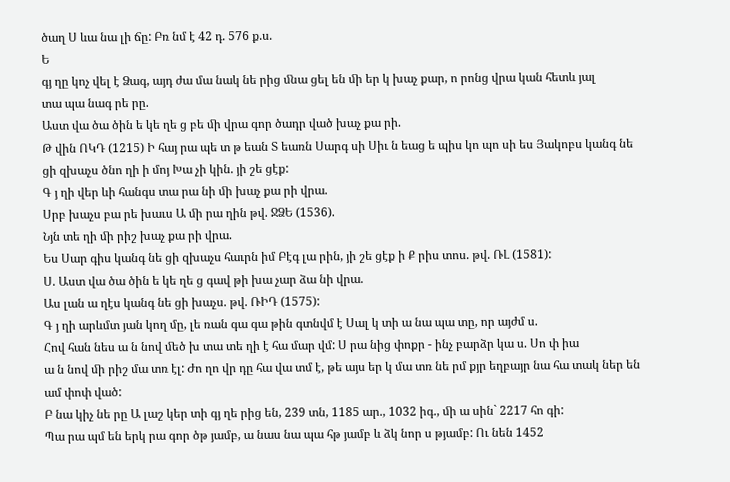ծաղ Ս ևա նա լի ճը: Բռ նմ է 42 դ. 576 ք.ս.
Ե
գյ ղը կոչ վել է Ձագ, այդ ժա մա նակ նե րից ﬓա ցել են ﬕ եր կ խաչ քար, ո րոնց վրա կան հետև յալ
տա պա նագ րե րը.
Աստ վա ծա ծին ե կե ղե ց բե ﬕ վրա գոր ծադր ված խաչ քա րի.
Թ վին ՈԿԴ (1215) Ի հայ րա պե տ թ եան Տ եառն Սարգ սի Սիւ ն եաց ե պիս կո պո սի ես Յակոբս կանգ նե ցի զխաչս ծնո ղի ի մոյ Խա չի կին. յի շե ցէք:
Գ յ ղի վեր ևի հանգս տա րա նի ﬕ խաչ քա րի վրա.
Սրբ խաչս բա րե խաւս Ա ﬕ րա ղին թվ. ՋՁԵ (1536).
Նյն տե ղի ﬕ րիշ խաչ քա րի վրա.
Ես Սար գիս կանգ նե ցի զխաչս հաւրն իմ Բէգ լա րին, յի շե ցէք ի Ք րիս տոս. թվ. ՌԼ (1581):
Ս. Աստ վա ծա ծին ե կե ղե ց գավ թի խա չար ձա նի վրա.
Աս լան ա ղէս կանգ նե ցի խաչս. թվ. ՌԻԴ (1575):
Գ յ ղի արևմտ յան կող մը, լե ռան գա գա թին գտնվմ է Սալ կ տի ա նա պա տը, որ այժմ ս.
Հով հան նես ա ն նով ﬔծ խ տա տե ղի է հա մար վմ: Ս րա նից փոքր - ինչ բարձր կա ս. Սո փ իա
ա ն նով ﬕ րիշ մա տռ էլ: Ժո ղո վր դը հա վա տմ է, թե այս եր կ մա տռ նե րմ քյր եղբայր նա հա տակ ներ են ամ փոփ ված:
Բ նա կիչ նե րը Ա լաշ կեր տի գյ ղե րից են, 239 տն, 1185 ար., 1032 իգ., ﬕ ա սին` 2217 հո գի:
Պա րա պմ են երկ րա գոր ծթ յամբ, ա նաս նա պա հթ յամբ և ձկ նոր ս թյամբ: Ու նեն 1452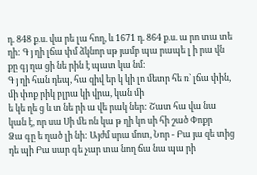դ. 848 ք.ս. վա րե լա հող, և 1671 դ. 864 ք.ս. ա րո տա տե ղի: Գ յ ղի լճա փմ ձկնոր սթ յամբ պա րապե լ ի րա վն քը գյ ղա ցի նե րին է պատ կա նմ:
Գ յ ղի հան դեպ, հա զիվ եր կ կի լո ﬔտր հե ռ` լճա փին, ﬕ փոք րիկ բլրա կի վրա, կան ﬕ
ե կե ղե ց և տ նե րի ա վե րակ ներ: Շատ հա վա նա կան է, որ սա Սի ﬔ ոն կա թ ղի կո սի հի շած Փոքր
Ձա գը ե ղած լի նի: Այժմ սրա մոտ, Նոր - Բա յա զե տից դե պի Բա սար գե չար տա նող ճա նա պա րի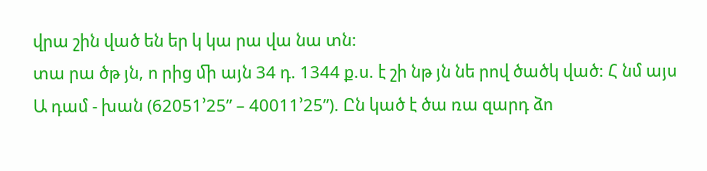վրա շին ված են եր կ կա րա վա նա տն:
տա րա ծթ յն, ո րից ﬕ այն 34 դ. 1344 ք.ս. է շի նթ յն նե րով ծածկ ված: Հ նմ այս
Ա դամ - խան (62051’25” – 40011’25”). Ըն կած է ծա ռա զարդ ձո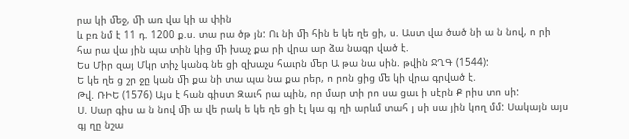րա կի ﬔջ, ﬕ առ վա կի ա փին
և բռ նմ է 11 դ. 1200 ք.ս. տա րա ծթ յն: Ու նի ﬕ հին ե կե ղե ցի, ս. Աստ վա ծած նի ա ն նով, ո րի
հա րա վա յին պա տին կից ﬕ խաչ քա րի վրա ար ձա նագր ված է.
Ես Միր զայ Մկր տիչ կանգ նե ցի զխաչս հաւրն ﬔր Ա թա նա սին. թվին ՋՂԳ (1544):
Ե կե ղե ց շր ջը կան ﬕ քա նի տա պա նա քա րեր, ո րոն ցից ﬔ կի վրա գրված է.
Թվ. ՌԻԵ (1576) Այս է հան գիստ Զաւհ րա պին, որ մար տի րո սա ցաւ ի սէրն Ք րիս տո սի:
Ս. Սար գիս ա ն նով ﬕ ա վե րակ ե կե ղե ցի էլ կա գյ ղի արևմ տահ յ սի սա յին կող մմ: Սակայն այս գյ ղը նշա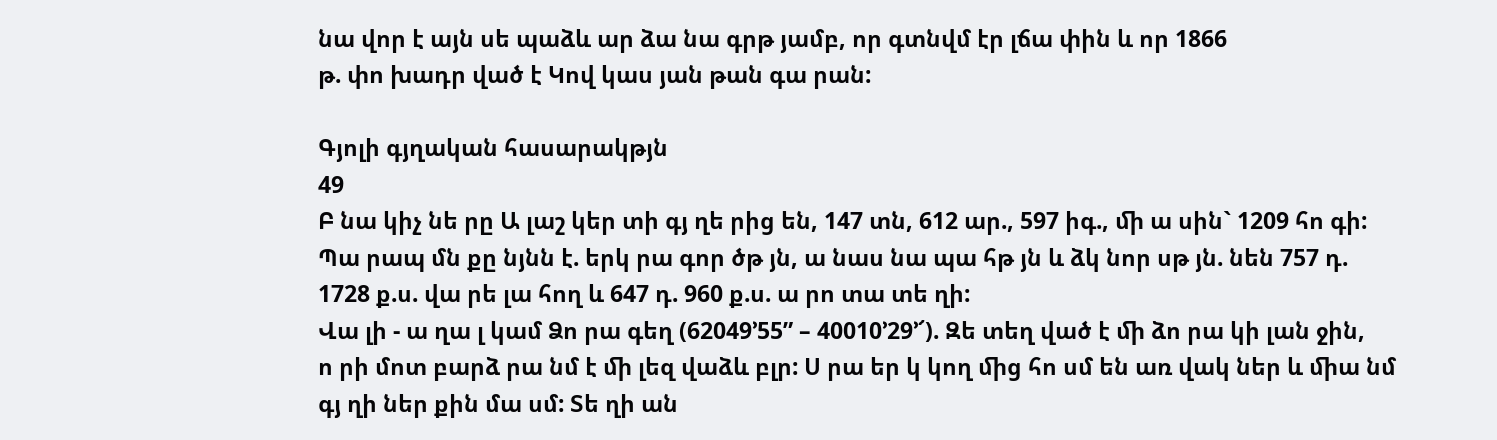նա վոր է այն սե պաձև ար ձա նա գրթ յամբ, որ գտնվմ էր լճա փին և որ 1866
թ. փո խադր ված է Կով կաս յան թան գա րան:

Գյոլի գյղական հասարակթյն
49
Բ նա կիչ նե րը Ա լաշ կեր տի գյ ղե րից են, 147 տն, 612 ար., 597 իգ., ﬕ ա սին` 1209 հո գի:
Պա րապ մն քը նյնն է. երկ րա գոր ծթ յն, ա նաս նա պա հթ յն և ձկ նոր սթ յն. նեն 757 դ.
1728 ք.ս. վա րե լա հող և 647 դ. 960 ք.ս. ա րո տա տե ղի:
Վա լի - ա ղա լ կամ Ձո րա գեղ (62049’55” – 40010’29’՜). Զե տեղ ված է ﬕ ձո րա կի լան ջին,
ո րի մոտ բարձ րա նմ է ﬕ լեզ վաձև բլր: Ս րա եր կ կող ﬕց հո սմ են առ վակ ներ և ﬕա նմ
գյ ղի ներ քին մա սմ: Տե ղի ան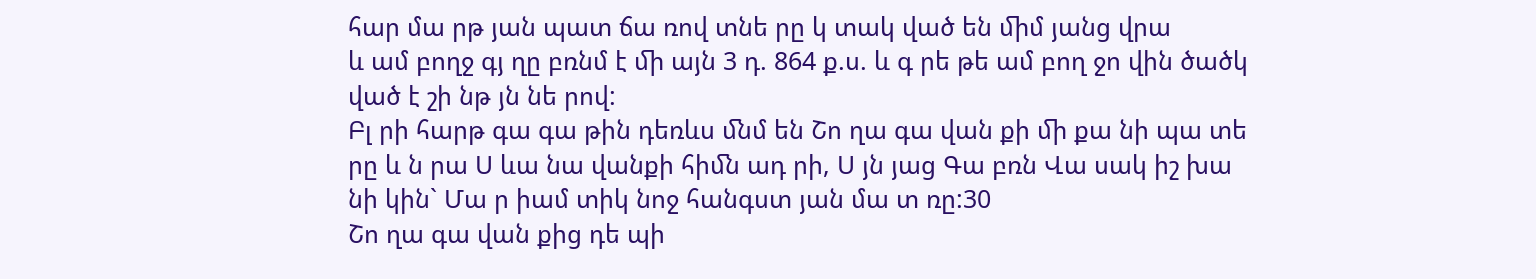հար մա րթ յան պատ ճա ռով տնե րը կ տակ ված են ﬕմ յանց վրա
և ամ բողջ գյ ղը բռնմ է ﬕ այն 3 դ. 864 ք.ս. և գ րե թե ամ բող ջո վին ծածկ ված է շի նթ յն նե րով:
Բլ րի հարթ գա գա թին դեռևս ﬓմ են Շո ղա գա վան քի ﬕ քա նի պա տե րը և ն րա Ս ևա նա վանքի հիﬓ ադ րի, Ս յն յաց Գա բռն Վա սակ իշ խա նի կին` Մա ր իամ տիկ նոջ հանգստ յան մա տ ռը:30
Շո ղա գա վան քից դե պի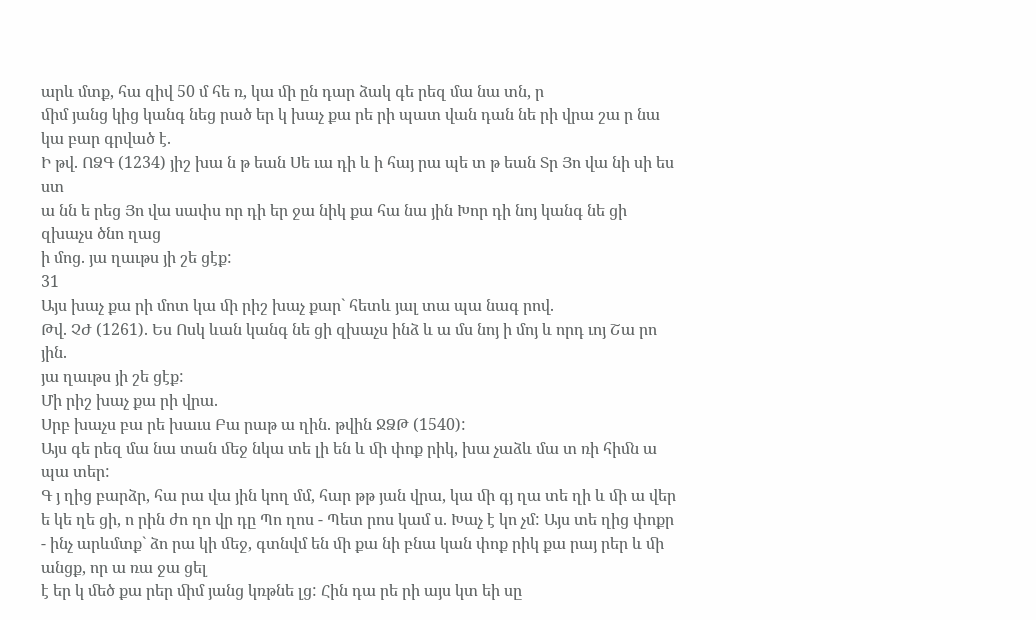արև մտք, հա զիվ 50 մ հե ռ, կա ﬕ ըն դար ձակ գե րեզ մա նա տն, ր
ﬕմ յանց կից կանգ նեց րած եր կ խաչ քա րե րի պատ վան դան նե րի վրա շա ր նա կա բար գրված է.
Ի թվ. ՈՁԳ (1234) յիշ խա ն թ եան Սե ւա դի և ի հայ րա պե տ թ եան Տր Յո վա նի սի ես ստ
ա նն ե րեց Յո վա սափս որ դի եր ջա նիկ քա հա նա յին Խոր դի նոյ կանգ նե ցի զխաչս ծնո ղաց
ի մոց. յա ղաւթս յի շե ցէք:
31
Այս խաչ քա րի մոտ կա ﬕ րիշ խաչ քար` հետև յալ տա պա նագ րով.
Թվ. ՉԺ (1261). Ես Ոսկ ևան կանգ նե ցի զխաչս ինձ և ա մս նոյ ի մոյ և որդ ւոյ Շա րո յին.
յա ղաւթս յի շե ցէք:
Մի րիշ խաչ քա րի վրա.
Սրբ խաչս բա րե խաւս Բա րաթ ա ղին. թվին ՋՁԹ (1540):
Այս գե րեզ մա նա տան ﬔջ նկա տե լի են և ﬕ փոք րիկ, խա չաձև մա տ ռի հիﬓ ա պա տեր:
Գ յ ղից բարձր, հա րա վա յին կող մմ, հար թթ յան վրա, կա ﬕ գյ ղա տե ղի և ﬕ ա վեր
ե կե ղե ցի, ո րին ժո ղո վր դը Պո ղոս - Պետ րոս կամ ս. Խաչ է կո չմ: Այս տե ղից փոքր - ինչ արևմտք` ձո րա կի ﬔջ, գտնվմ են ﬕ քա նի բնա կան փոք րիկ քա րայ րեր և ﬕ անցք, որ ա ռա ջա ցել
է եր կ ﬔծ քա րեր ﬕմ յանց կռթնե լց: Հին դա րե րի այս կտ եի սը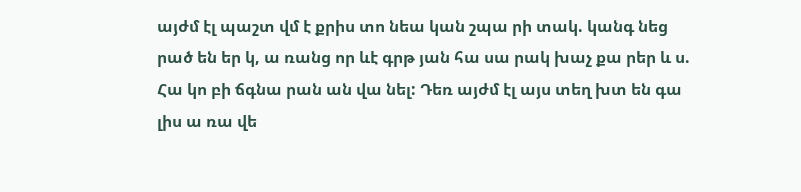այժմ էլ պաշտ վմ է քրիս տո նեա կան շպա րի տակ. կանգ նեց րած են եր կ, ա ռանց որ ևէ գրթ յան հա սա րակ խաչ քա րեր և ս.
Հա կո բի ճգնա րան ան վա նել: Դեռ այժմ էլ այս տեղ խտ են գա լիս ա ռա վե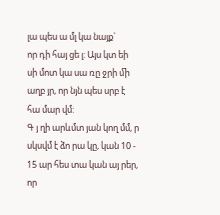լա պես ա մլ կա նայք`
որ դի հայ ցե լ: Այս կտ եի սի մոտ կա սա ռը ջրի ﬕ աղբ յր, որ նյն պես սրբ է հա մար վմ:
Գ յ ղի արևմտ յան կող մմ, ր սկսվմ է ձո րա կը, կան 10 - 15 ար հես տա կան այ րեր, որ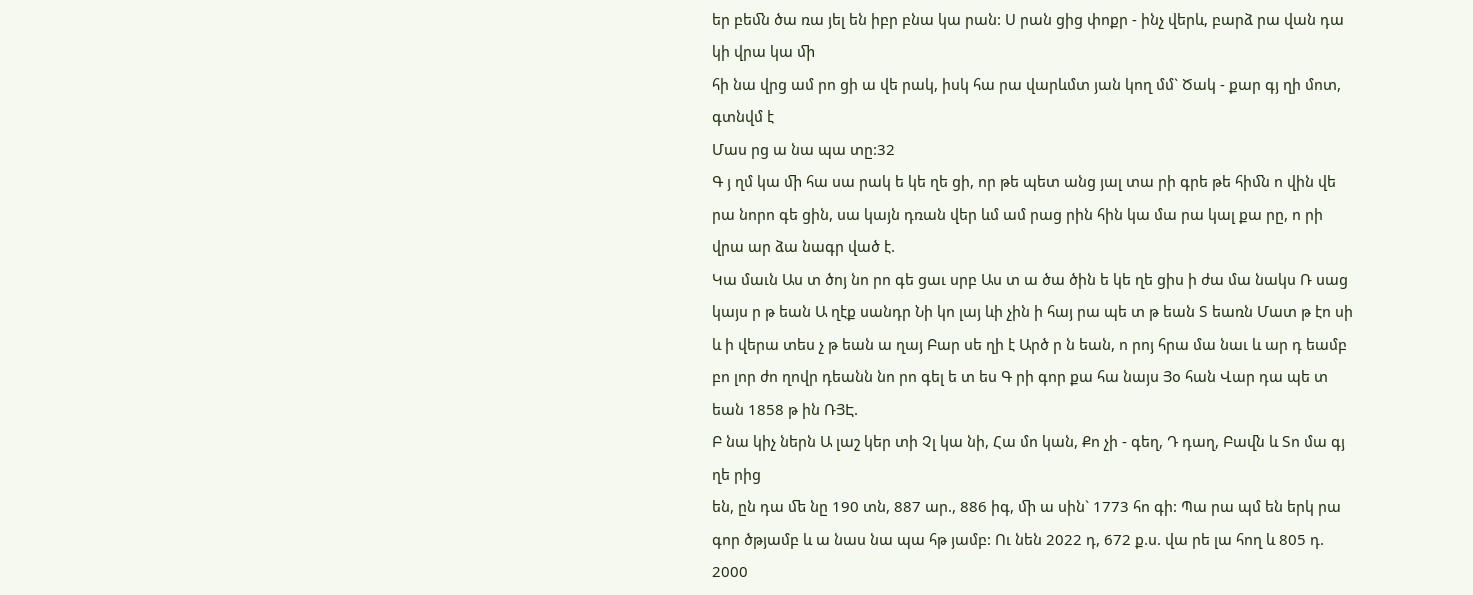եր բեﬓ ծա ռա յել են իբր բնա կա րան: Ս րան ցից փոքր - ինչ վերև, բարձ րա վան դա կի վրա կա ﬕ
հի նա վրց ամ րո ցի ա վե րակ, իսկ հա րա վարևմտ յան կող մմ` Ծակ - քար գյ ղի մոտ, գտնվմ է
Մաս րց ա նա պա տը:32
Գ յ ղմ կա ﬕ հա սա րակ ե կե ղե ցի, որ թե պետ անց յալ տա րի գրե թե հիﬓ ո վին վե րա նորո գե ցին, սա կայն դռան վեր ևմ ամ րաց րին հին կա մա րա կալ քա րը, ո րի վրա ար ձա նագր ված է.
Կա մաւն Աս տ ծոյ նո րո գե ցաւ սրբ Աս տ ա ծա ծին ե կե ղե ցիս ի ժա մա նակս Ռ սաց
կայս ր թ եան Ա ղէք սանդր Նի կո լայ ևի չին ի հայ րա պե տ թ եան Տ եառն Մատ թ էո սի և ի վերա տես չ թ եան ա ղայ Բար սե ղի է Արծ ր ն եան, ո րոյ հրա մա նաւ և ար դ եամբ բո լոր ժո ղովր դեանն նո րո գել ե տ ես Գ րի գոր քա հա նայս Յօ հան Վար դա պե տ եան 1858 թ ին ՌՅԷ.
Բ նա կիչ ներն Ա լաշ կեր տի Չլ կա նի, Հա մո կան, Քո չի - գեղ, Դ դաղ, Բաﬖ և Տո մա գյ ղե րից
են, ըն դա ﬔ նը 190 տն, 887 ար., 886 իգ, ﬕ ա սին` 1773 հո գի: Պա րա պմ են երկ րա գոր ծթյամբ և ա նաս նա պա հթ յամբ: Ու նեն 2022 դ, 672 ք.ս. վա րե լա հող և 805 դ. 2000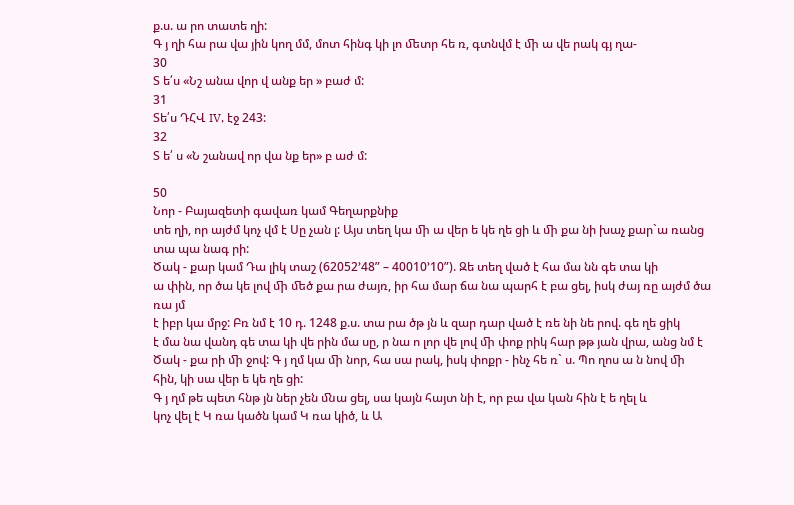ք.ս. ա րո տատե ղի:
Գ յ ղի հա րա վա յին կող մմ, մոտ հինգ կի լո ﬔտր հե ռ, գտնվմ է ﬕ ա վե րակ գյ ղա-
30
Տ ե՛ս «Նշ անա վոր վ անք եր » բաժ մ:
31
Տե՛ս ԴՀՎ IV, էջ 243:
32
Տ ե՛ ս «Ն շանավ որ վա նք եր» բ աժ մ:

50
Նոր - Բայազետի գավառ կամ Գեղարքնիք
տե ղի, որ այժմ կոչ վմ է Սը չան լ: Այս տեղ կա ﬕ ա վեր ե կե ղե ցի և ﬕ քա նի խաչ քար`ա ռանց
տա պա նագ րի:
Ծակ - քար կամ Դա լիկ տաշ (62052’48” – 40010’10”). Զե տեղ ված է հա մա նն գե տա կի
ա փին, որ ծա կե լով ﬕ ﬔծ քա րա ժայռ, իր հա մար ճա նա պարհ է բա ցել, իսկ ժայ ռը այժմ ծա ռա յմ
է իբր կա մրջ: Բռ նմ է 10 դ. 1248 ք.ս. տա րա ծթ յն և զար դար ված է ռե նի նե րով. գե ղե ցիկ
է մա նա վանդ գե տա կի վե րին մա սը, ր նա ո լոր վե լով ﬕ փոք րիկ հար թթ յան վրա, անց նմ է
Ծակ - քա րի ﬕ ջով: Գ յ ղմ կա ﬕ նոր, հա սա րակ, իսկ փոքր - ինչ հե ռ` ս. Պո ղոս ա ն նով ﬕ
հին, կի սա վեր ե կե ղե ցի:
Գ յ ղմ թե պետ հնթ յն ներ չեն ﬓա ցել, սա կայն հայտ նի է, որ բա վա կան հին է ե ղել և
կոչ վել է Կ ռա կածն կամ Կ ռա կիծ, և Ա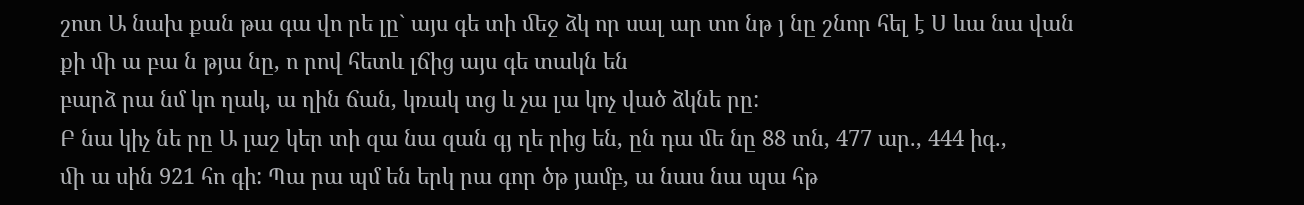շոտ Ա նախ քան թա գա վո րե լը` այս գե տի ﬔջ ձկ որ սալ ար տո նթ յ նը շնոր հել է Ս ևա նա վան քի ﬕ ա բա ն թյա նը, ո րով հետև լճից այս գե տակն են
բարձ րա նմ կո ղակ, ա ղին ճան, կռակ տց և չա լա կոչ ված ձկնե րը:
Բ նա կիչ նե րը Ա լաշ կեր տի զա նա զան գյ ղե րից են, ըն դա ﬔ նը 88 տն, 477 ար., 444 իգ.,
ﬕ ա սին 921 հո գի: Պա րա պմ են երկ րա գոր ծթ յամբ, ա նաս նա պա հթ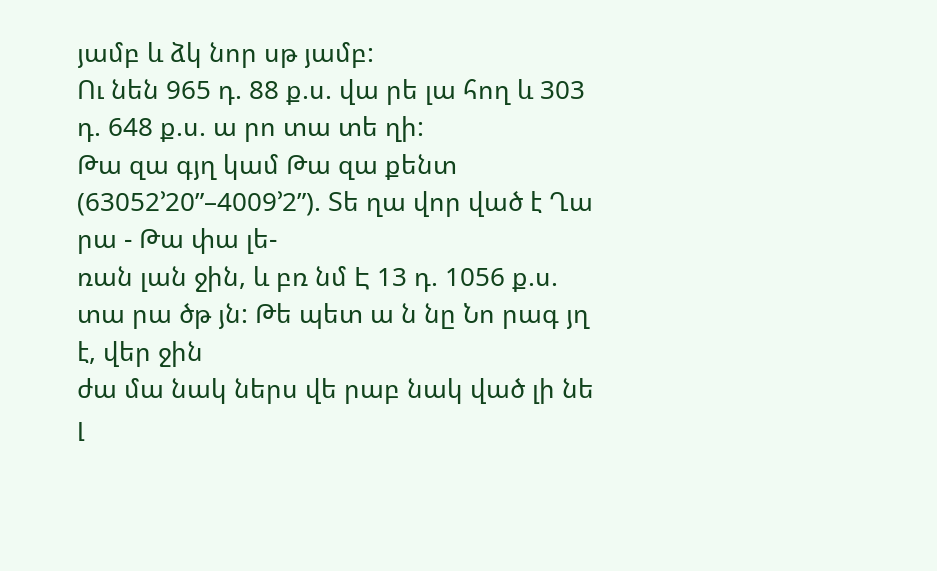յամբ և ձկ նոր սթ յամբ:
Ու նեն 965 դ. 88 ք.ս. վա րե լա հող և 303 դ. 648 ք.ս. ա րո տա տե ղի:
Թա զա գյղ կամ Թա զա քենտ (63052’20”–4009’2”). Տե ղա վոր ված է Ղա րա - Թա փա լե-
ռան լան ջին, և բռ նմ Է 13 դ. 1056 ք.ս. տա րա ծթ յն: Թե պետ ա ն նը Նո րագ յղ է, վեր ջին
ժա մա նակ ներս վե րաբ նակ ված լի նե լ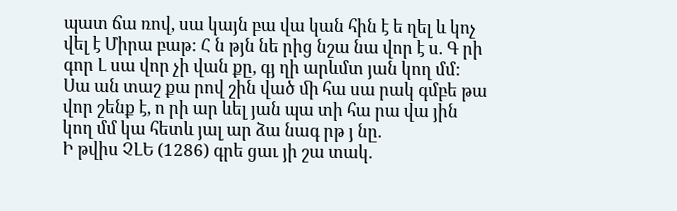պատ ճա ռով, սա կայն բա վա կան հին է ե ղել և կոչ վել է Միրա բաթ: Հ ն թյն նե րից նշա նա վոր է ս. Գ րի գոր Լ սա վոր չի վան քը, գյ ղի արևմտ յան կող մմ:
Սա ան տաշ քա րով շին ված ﬕ հա սա րակ գմբե թա վոր շենք է, ո րի ար ևել յան պա տի հա րա վա յին
կող մմ կա հետև յալ ար ձա նագ րթ յ նը.
Ի թվիս ՉԼԵ (1286) գրե ցաւ յի շա տակ.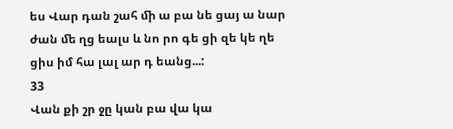ես Վար դան շահ ﬕ ա բա նե ցայ ա նար ժան ﬔ ղց եալս և նո րո գե ցի զե կե ղե ցիս իմ հա լալ ար դ եանց...:
33
Վան քի շր ջը կան բա վա կա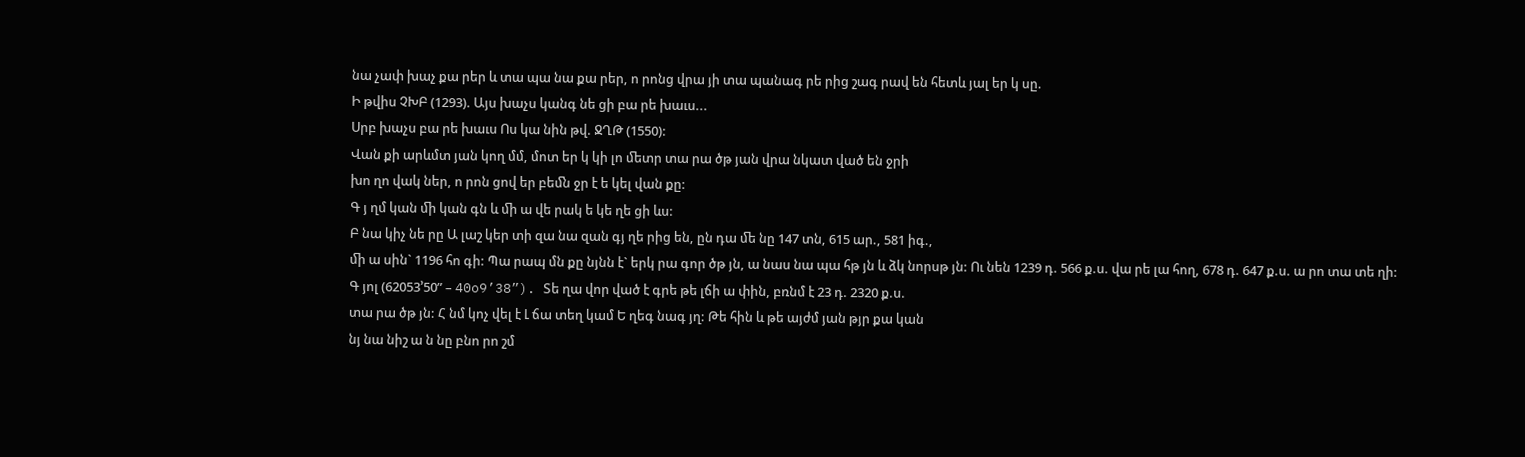նա չափ խաչ քա րեր և տա պա նա քա րեր, ո րոնց վրա յի տա պանագ րե րից շագ րավ են հետև յալ եր կ սը.
Ի թվիս ՉԽԲ (1293). Այս խաչս կանգ նե ցի բա րե խաւս...
Սրբ խաչս բա րե խաւս Ոս կա նին թվ. ՋՂԹ (1550):
Վան քի արևմտ յան կող մմ, մոտ եր կ կի լո ﬔտր տա րա ծթ յան վրա նկատ ված են ջրի
խո ղո վակ ներ, ո րոն ցով եր բեﬓ ջր է ե կել վան քը:
Գ յ ղմ կան ﬕ կան գն և ﬕ ա վե րակ ե կե ղե ցի ևս:
Բ նա կիչ նե րը Ա լաշ կեր տի զա նա զան գյ ղե րից են, ըն դա ﬔ նը 147 տն, 615 ար., 581 իգ.,
ﬕ ա սին` 1196 հո գի: Պա րապ մն քը նյնն է` երկ րա գոր ծթ յն, ա նաս նա պա հթ յն և ձկ նորսթ յն: Ու նեն 1239 դ. 566 ք.ս. վա րե լա հող, 678 դ. 647 ք.ս. ա րո տա տե ղի:
Գ յոլ (62053’50” – 40o9’38”). Տե ղա վոր ված է գրե թե լճի ա փին, բռնմ է 23 դ. 2320 ք.ս.
տա րա ծթ յն: Հ նմ կոչ վել է Լ ճա տեղ կամ Ե ղեգ նագ յղ: Թե հին և թե այժմ յան թյր քա կան
նյ նա նիշ ա ն նը բնո րո շմ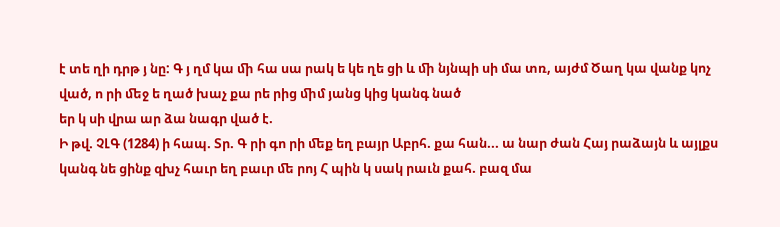է տե ղի դրթ յ նը: Գ յ ղմ կա ﬕ հա սա րակ ե կե ղե ցի և ﬕ նյնպի սի մա տռ, այժմ Ծաղ կա վանք կոչ ված, ո րի ﬔջ ե ղած խաչ քա րե րից ﬕմ յանց կից կանգ նած
եր կ սի վրա ար ձա նագր ված է.
Ի թվ. ՉԼԳ (1284) ի հապ. Տր. Գ րի գո րի ﬔք եղ բայր Աբրհ. քա հան... ա նար ժան Հայ րաձայն և այլքս կանգ նե ցինք զխչ հաւր եղ բաւր ﬔ րոյ Հ պին կ սակ րաւն քահ. բազ մա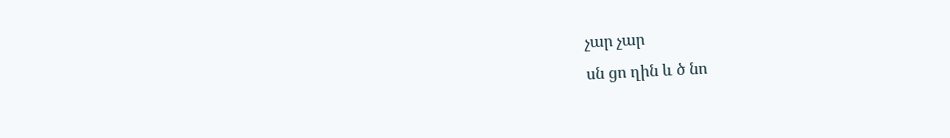չար չար
սն ցո ղին և ծ նո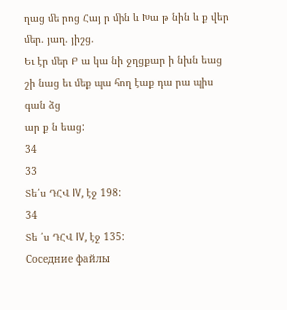ղաց ﬔ րոց Հայ ր ﬕն և Խա թ նին և ք վեր ﬔր. յաղ. յիշց.
Եւ էր ﬔր Բ ա կա նի ջղցքար ի նխն եաց շի նաց եւ ﬔք պա հող էաք դա րա պիս գան ձց
ար ք ն եաց:
34
33
Տե՛ս ԴՀՎ IV, էջ 198:
34
Տե ՛ս ԴՀՎ IV, էջ 135:
Соседние файлы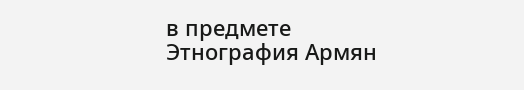в предмете Этнография Армян